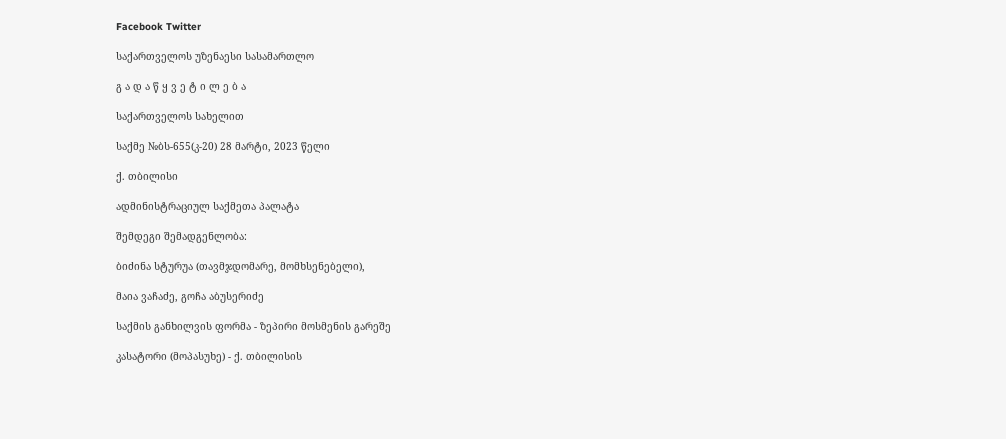Facebook Twitter

საქართველოს უზენაესი სასამართლო

გ ა დ ა წ ყ ვ ე ტ ი ლ ე ბ ა

საქართველოს სახელით

საქმე №ბს-655(კ-20) 28 მარტი, 2023 წელი

ქ. თბილისი

ადმინისტრაციულ საქმეთა პალატა

შემდეგი შემადგენლობა:

ბიძინა სტურუა (თავმჯდომარე, მომხსენებელი),

მაია ვაჩაძე, გოჩა აბუსერიძე

საქმის განხილვის ფორმა - ზეპირი მოსმენის გარეშე

კასატორი (მოპასუხე) - ქ. თბილისის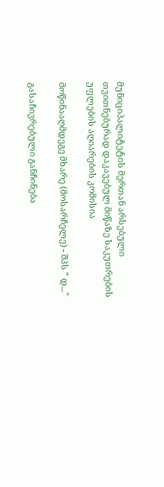მუნიციპალიტეტის მერთან არსებული თვითნებურად დაკავებულ მიწაზე საკუთრების უფლების აღიარების კომისია

მოწინააღმდეგე მხარე (მოსარჩელე) - შპს " დ..."

გასაჩივრებული განჩინება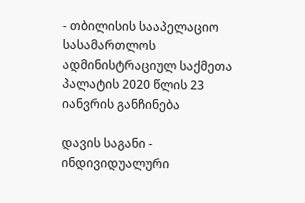- თბილისის სააპელაციო სასამართლოს ადმინისტრაციულ საქმეთა პალატის 2020 წლის 23 იანვრის განჩინება

დავის საგანი - ინდივიდუალური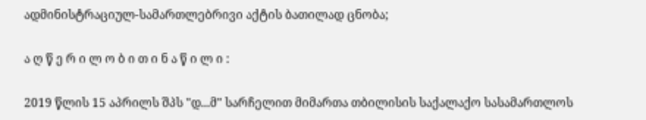ადმინისტრაციულ-სამართლებრივი აქტის ბათილად ცნობა;

ა ღ წ ე რ ი ლ ო ბ ი თ ი ნ ა წ ი ლ ი :

2019 წლის 15 აპრილს შპს "დ...მ" სარჩელით მიმართა თბილისის საქალაქო სასამართლოს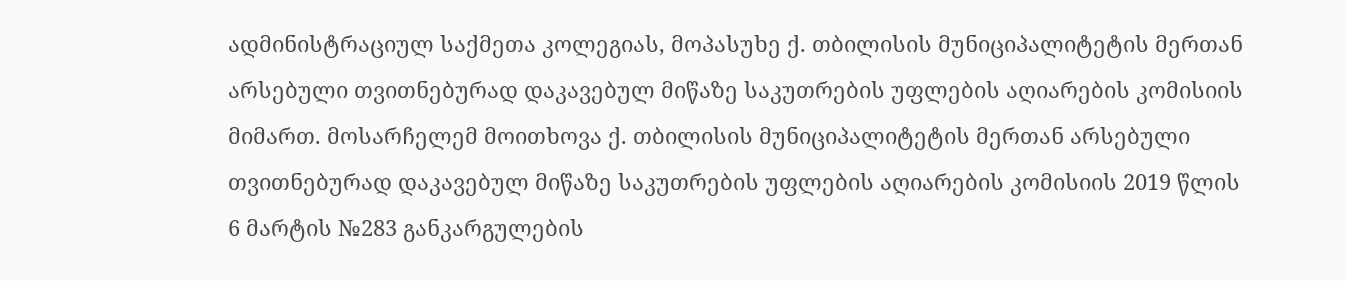ადმინისტრაციულ საქმეთა კოლეგიას, მოპასუხე ქ. თბილისის მუნიციპალიტეტის მერთან არსებული თვითნებურად დაკავებულ მიწაზე საკუთრების უფლების აღიარების კომისიის მიმართ. მოსარჩელემ მოითხოვა ქ. თბილისის მუნიციპალიტეტის მერთან არსებული თვითნებურად დაკავებულ მიწაზე საკუთრების უფლების აღიარების კომისიის 2019 წლის 6 მარტის №283 განკარგულების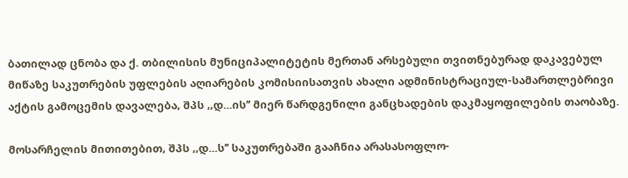ბათილად ცნობა და ქ. თბილისის მუნიციპალიტეტის მერთან არსებული თვითნებურად დაკავებულ მიწაზე საკუთრების უფლების აღიარების კომისიისათვის ახალი ადმინისტრაციულ-სამართლებრივი აქტის გამოცემის დავალება, შპს ,,დ...ის’’ მიერ წარდგენილი განცხადების დაკმაყოფილების თაობაზე.

მოსარჩელის მითითებით, შპს ,,დ...ს’’ საკუთრებაში გააჩნია არასასოფლო-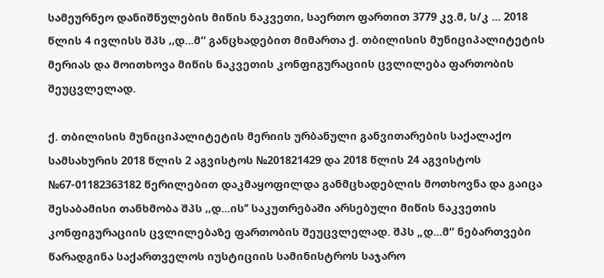სამეურნეო დანიშნულების მიწის ნაკვეთი, საერთო ფართით 3779 კვ.მ, ს/კ ... 2018 წლის 4 ივლისს შპს ,,დ...მ“ განცხადებით მიმართა ქ. თბილისის მუნიციპალიტეტის მერიას და მოითხოვა მიწის ნაკვეთის კონფიგურაციის ცვლილება ფართობის შეუცვლელად.

ქ. თბილისის მუნიციპალიტეტის მერიის ურბანული განვითარების საქალაქო სამსახურის 2018 წლის 2 აგვისტოს №201821429 და 2018 წლის 24 აგვისტოს №67-01182363182 წერილებით დაკმაყოფილდა განმცხადებლის მოთხოვნა და გაიცა შესაბამისი თანხმობა შპს ,,დ...ის’’ საკუთრებაში არსებული მიწის ნაკვეთის კონფიგურაციის ცვლილებაზე ფართობის შეუცვლელად. შპს „დ...მ“ ნებართვები წარადგინა საქართველოს იუსტიციის სამინისტროს საჯარო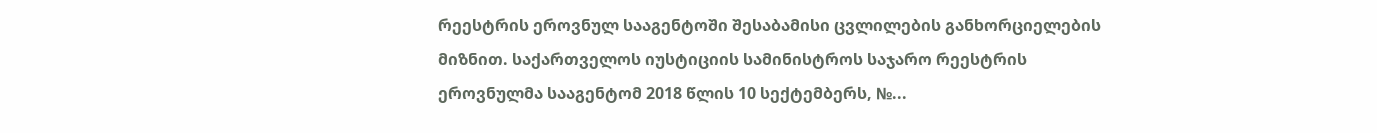რეესტრის ეროვნულ სააგენტოში შესაბამისი ცვლილების განხორციელების მიზნით. საქართველოს იუსტიციის სამინისტროს საჯარო რეესტრის ეროვნულმა სააგენტომ 2018 წლის 10 სექტემბერს, №...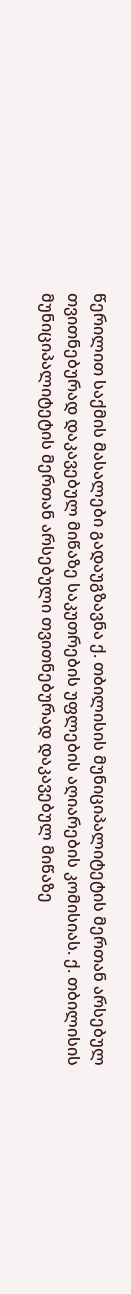წერილით საქმის მასალები გადაუგზავნა ქ. თბილისის მუნიციპალიტეტის მერთან არსებულ თვითნებურად დაკავებულ მიწაზე საკუთრების უფლების აღიარების კომისიას. ქ. თბილისის მუნიციპალიტეტის მერთან არსებული თვითნებურად დაკავებულ მიწაზე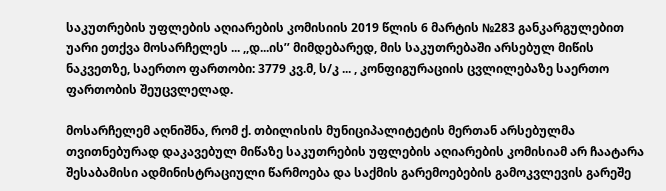საკუთრების უფლების აღიარების კომისიის 2019 წლის 6 მარტის №283 განკარგულებით უარი ეთქვა მოსარჩელეს ... ,,დ...ის’’ მიმდებარედ, მის საკუთრებაში არსებულ მიწის ნაკვეთზე, საერთო ფართობი: 3779 კვ.მ, ს/კ ... , კონფიგურაციის ცვლილებაზე საერთო ფართობის შეუცვლელად.

მოსარჩელემ აღნიშნა, რომ ქ. თბილისის მუნიციპალიტეტის მერთან არსებულმა თვითნებურად დაკავებულ მიწაზე საკუთრების უფლების აღიარების კომისიამ არ ჩაატარა შესაბამისი ადმინისტრაციული წარმოება და საქმის გარემოებების გამოკვლევის გარეშე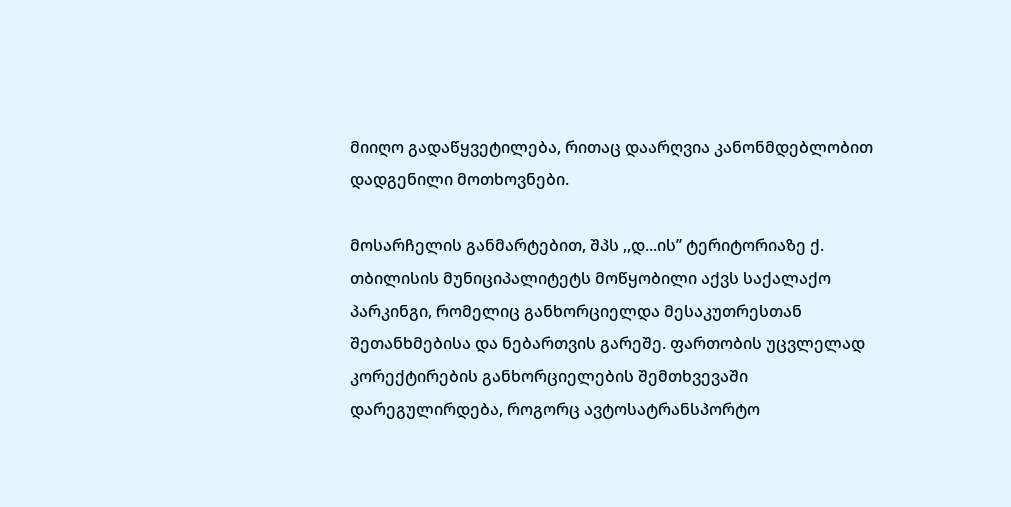მიიღო გადაწყვეტილება, რითაც დაარღვია კანონმდებლობით დადგენილი მოთხოვნები.

მოსარჩელის განმარტებით, შპს ,,დ...ის’’ ტერიტორიაზე ქ. თბილისის მუნიციპალიტეტს მოწყობილი აქვს საქალაქო პარკინგი, რომელიც განხორციელდა მესაკუთრესთან შეთანხმებისა და ნებართვის გარეშე. ფართობის უცვლელად კორექტირების განხორციელების შემთხვევაში დარეგულირდება, როგორც ავტოსატრანსპორტო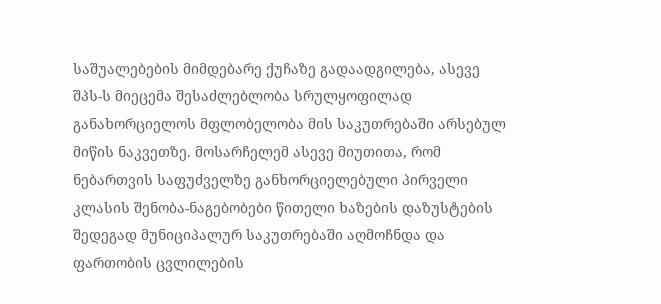საშუალებების მიმდებარე ქუჩაზე გადაადგილება, ასევე შპს-ს მიეცემა შესაძლებლობა სრულყოფილად განახორციელოს მფლობელობა მის საკუთრებაში არსებულ მიწის ნაკვეთზე. მოსარჩელემ ასევე მიუთითა, რომ ნებართვის საფუძველზე განხორციელებული პირველი კლასის შენობა-ნაგებობები წითელი ხაზების დაზუსტების შედეგად მუნიციპალურ საკუთრებაში აღმოჩნდა და ფართობის ცვლილების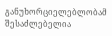განუხორციელებლობამ შესაძლებელია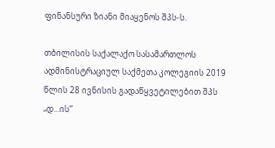ფინანსური ზიანი მიაყენოს შპს-ს.

თბილისის საქალაქო სასამართლოს ადმინისტრაციულ საქმეთა კოლეგიის 2019 წლის 28 ივნისის გადაწყვეტილებით შპს „დ...ის“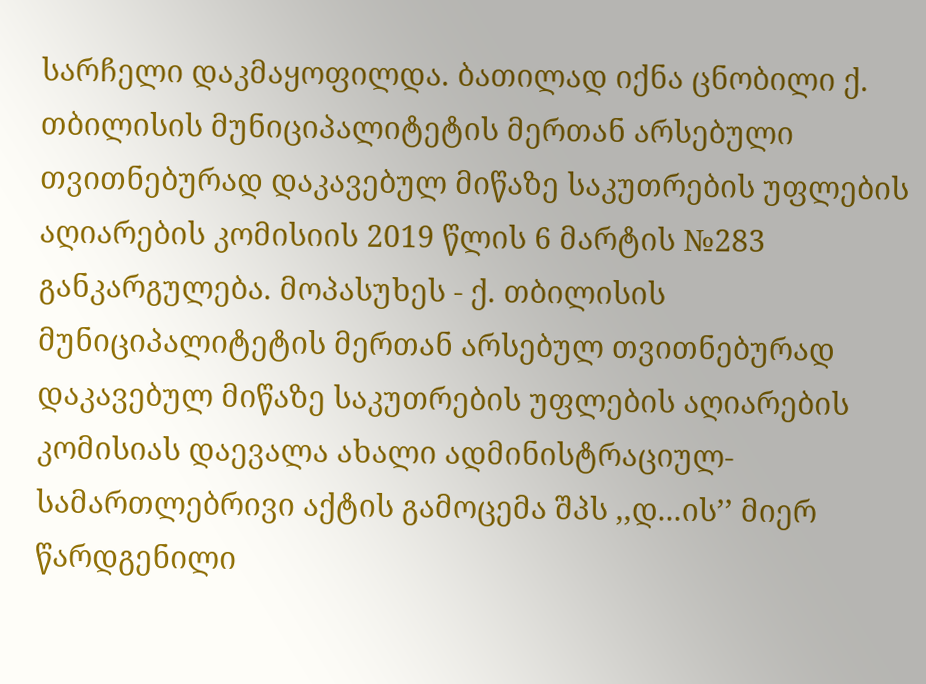სარჩელი დაკმაყოფილდა. ბათილად იქნა ცნობილი ქ. თბილისის მუნიციპალიტეტის მერთან არსებული თვითნებურად დაკავებულ მიწაზე საკუთრების უფლების აღიარების კომისიის 2019 წლის 6 მარტის №283 განკარგულება. მოპასუხეს - ქ. თბილისის მუნიციპალიტეტის მერთან არსებულ თვითნებურად დაკავებულ მიწაზე საკუთრების უფლების აღიარების კომისიას დაევალა ახალი ადმინისტრაციულ-სამართლებრივი აქტის გამოცემა შპს ,,დ...ის’’ მიერ წარდგენილი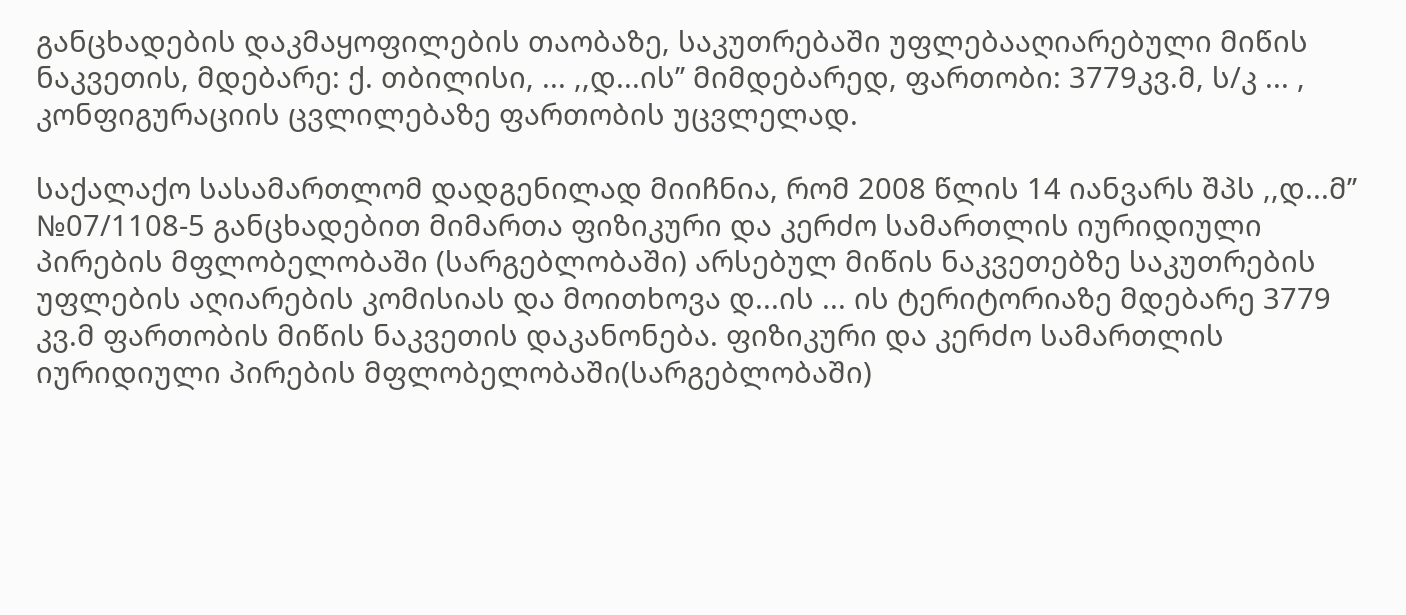განცხადების დაკმაყოფილების თაობაზე, საკუთრებაში უფლებააღიარებული მიწის ნაკვეთის, მდებარე: ქ. თბილისი, ... ,,დ...ის’’ მიმდებარედ, ფართობი: 3779კვ.მ, ს/კ ... , კონფიგურაციის ცვლილებაზე ფართობის უცვლელად.

საქალაქო სასამართლომ დადგენილად მიიჩნია, რომ 2008 წლის 14 იანვარს შპს ,,დ...მ’’ №07/1108-5 განცხადებით მიმართა ფიზიკური და კერძო სამართლის იურიდიული პირების მფლობელობაში (სარგებლობაში) არსებულ მიწის ნაკვეთებზე საკუთრების უფლების აღიარების კომისიას და მოითხოვა დ...ის ... ის ტერიტორიაზე მდებარე 3779 კვ.მ ფართობის მიწის ნაკვეთის დაკანონება. ფიზიკური და კერძო სამართლის იურიდიული პირების მფლობელობაში(სარგებლობაში)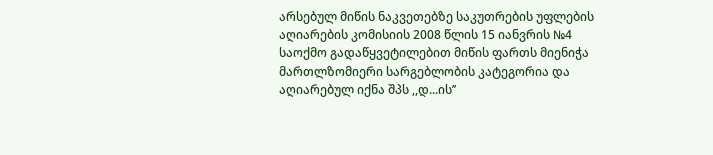არსებულ მიწის ნაკვეთებზე საკუთრების უფლების აღიარების კომისიის 2008 წლის 15 იანვრის №4 საოქმო გადაწყვეტილებით მიწის ფართს მიენიჭა მართლზომიერი სარგებლობის კატეგორია და აღიარებულ იქნა შპს ,,დ...ის’’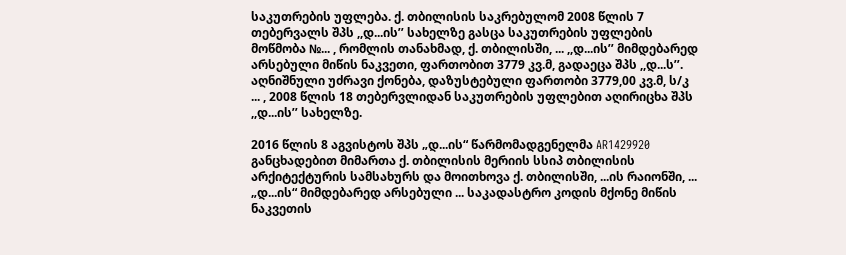საკუთრების უფლება. ქ. თბილისის საკრებულომ 2008 წლის 7 თებერვალს შპს ,,დ...ის’’ სახელზე გასცა საკუთრების უფლების მოწმობა №... , რომლის თანახმად, ქ. თბილისში, ... ,,დ...ის’’ მიმდებარედ არსებული მიწის ნაკვეთი, ფართობით 3779 კვ.მ, გადაეცა შპს ,,დ...ს’’. აღნიშნული უძრავი ქონება, დაზუსტებული ფართობი 3779,00 კვ.მ, ს/კ ... , 2008 წლის 18 თებერვლიდან საკუთრების უფლებით აღირიცხა შპს ,,დ...ის’’ სახელზე.

2016 წლის 8 აგვისტოს შპს „დ...ის“ წარმომადგენელმა AR1429920 განცხადებით მიმართა ქ. თბილისის მერიის სსიპ თბილისის არქიტექტურის სამსახურს და მოითხოვა ქ. თბილისში, ...ის რაიონში, ... „დ...ის“ მიმდებარედ არსებული ... საკადასტრო კოდის მქონე მიწის ნაკვეთის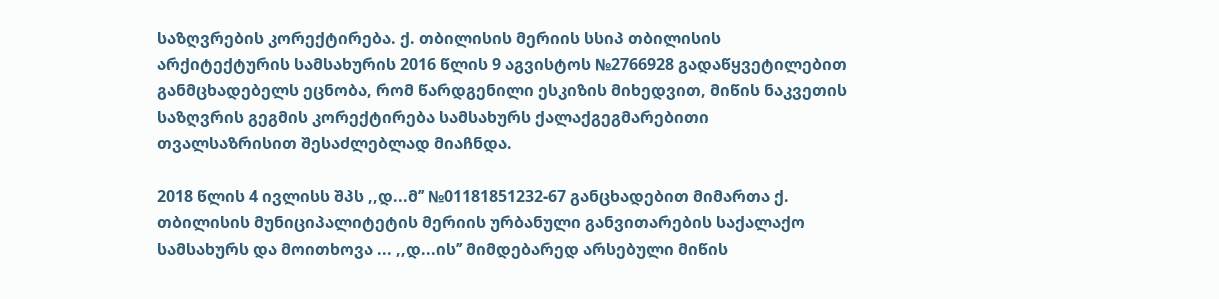საზღვრების კორექტირება. ქ. თბილისის მერიის სსიპ თბილისის არქიტექტურის სამსახურის 2016 წლის 9 აგვისტოს №2766928 გადაწყვეტილებით განმცხადებელს ეცნობა, რომ წარდგენილი ესკიზის მიხედვით, მიწის ნაკვეთის საზღვრის გეგმის კორექტირება სამსახურს ქალაქგეგმარებითი თვალსაზრისით შესაძლებლად მიაჩნდა.

2018 წლის 4 ივლისს შპს ,,დ...მ’’ №01181851232-67 განცხადებით მიმართა ქ. თბილისის მუნიციპალიტეტის მერიის ურბანული განვითარების საქალაქო სამსახურს და მოითხოვა ... ,,დ...ის’’ მიმდებარედ არსებული მიწის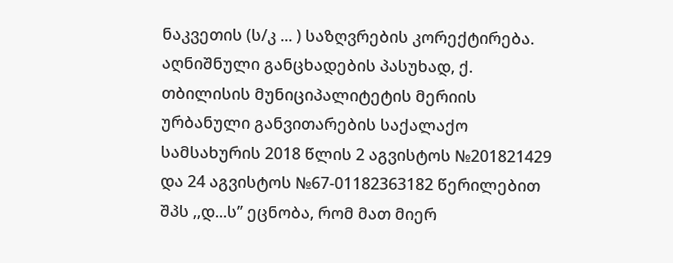ნაკვეთის (ს/კ ... ) საზღვრების კორექტირება. აღნიშნული განცხადების პასუხად, ქ. თბილისის მუნიციპალიტეტის მერიის ურბანული განვითარების საქალაქო სამსახურის 2018 წლის 2 აგვისტოს №201821429 და 24 აგვისტოს №67-01182363182 წერილებით შპს ,,დ...ს’’ ეცნობა, რომ მათ მიერ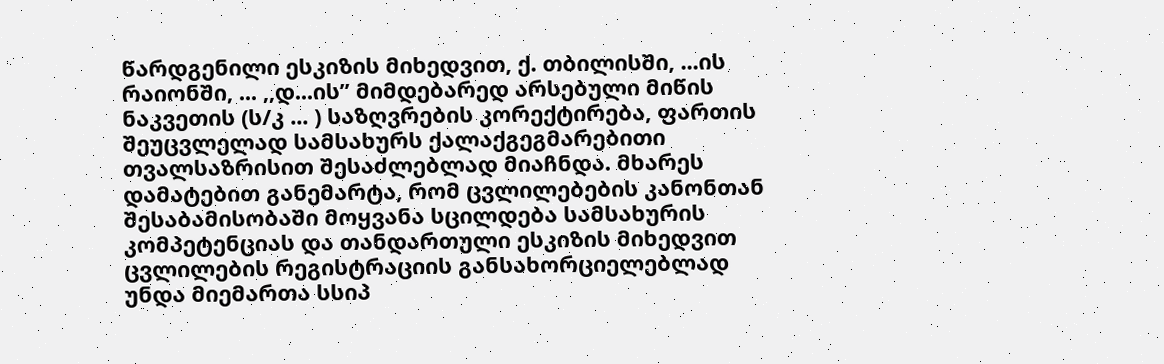წარდგენილი ესკიზის მიხედვით, ქ. თბილისში, ...ის რაიონში, ... ,,დ...ის’’ მიმდებარედ არსებული მიწის ნაკვეთის (ს/კ ... ) საზღვრების კორექტირება, ფართის შეუცვლელად სამსახურს ქალაქგეგმარებითი თვალსაზრისით შესაძლებლად მიაჩნდა. მხარეს დამატებით განემარტა, რომ ცვლილებების კანონთან შესაბამისობაში მოყვანა სცილდება სამსახურის კომპეტენციას და თანდართული ესკიზის მიხედვით ცვლილების რეგისტრაციის განსახორციელებლად უნდა მიემართა სსიპ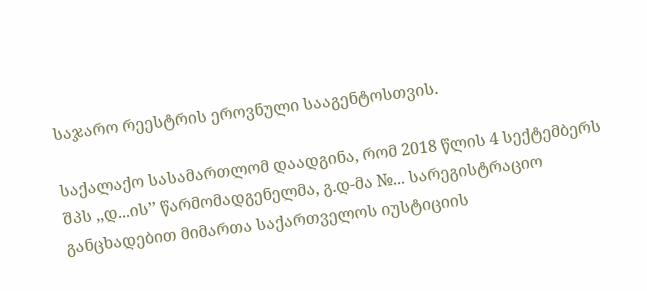საჯარო რეესტრის ეროვნული სააგენტოსთვის.

საქალაქო სასამართლომ დაადგინა, რომ 2018 წლის 4 სექტემბერს შპს ,,დ...ის’’ წარმომადგენელმა, გ.დ-მა №... სარეგისტრაციო განცხადებით მიმართა საქართველოს იუსტიციის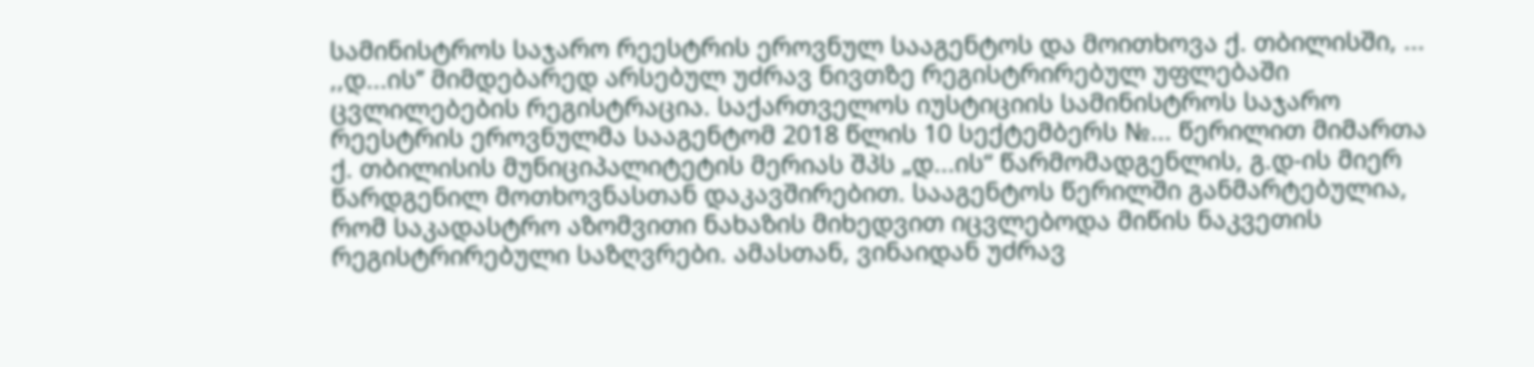სამინისტროს საჯარო რეესტრის ეროვნულ სააგენტოს და მოითხოვა ქ. თბილისში, ... ,,დ...ის’’ მიმდებარედ არსებულ უძრავ ნივთზე რეგისტრირებულ უფლებაში ცვლილებების რეგისტრაცია. საქართველოს იუსტიციის სამინისტროს საჯარო რეესტრის ეროვნულმა სააგენტომ 2018 წლის 10 სექტემბერს №... წერილით მიმართა ქ. თბილისის მუნიციპალიტეტის მერიას შპს „დ...ის“ წარმომადგენლის, გ.დ-ის მიერ წარდგენილ მოთხოვნასთან დაკავშირებით. სააგენტოს წერილში განმარტებულია, რომ საკადასტრო აზომვითი ნახაზის მიხედვით იცვლებოდა მიწის ნაკვეთის რეგისტრირებული საზღვრები. ამასთან, ვინაიდან უძრავ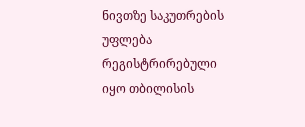ნივთზე საკუთრების უფლება რეგისტრირებული იყო თბილისის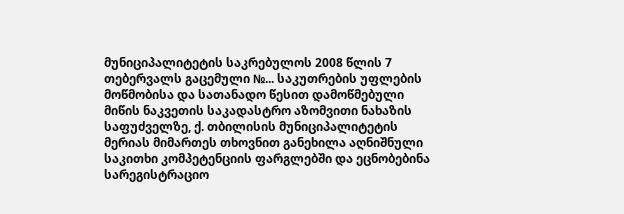მუნიციპალიტეტის საკრებულოს 2008 წლის 7 თებერვალს გაცემული №... საკუთრების უფლების მოწმობისა და სათანადო წესით დამოწმებული მიწის ნაკვეთის საკადასტრო აზომვითი ნახაზის საფუძველზე, ქ. თბილისის მუნიციპალიტეტის მერიას მიმართეს თხოვნით განეხილა აღნიშნული საკითხი კომპეტენციის ფარგლებში და ეცნობებინა სარეგისტრაციო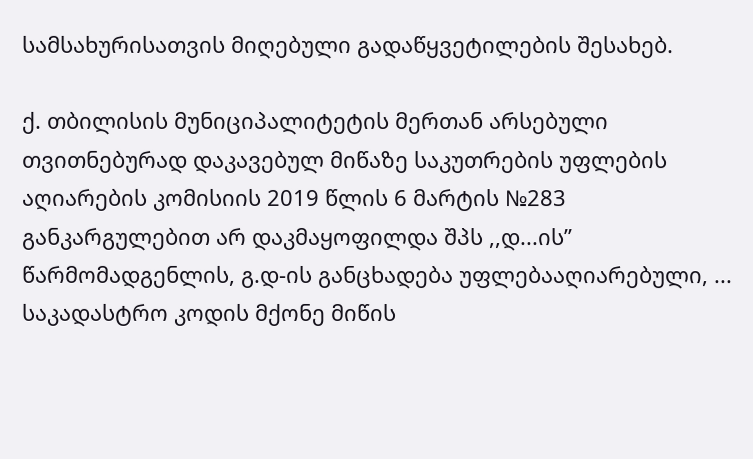სამსახურისათვის მიღებული გადაწყვეტილების შესახებ.

ქ. თბილისის მუნიციპალიტეტის მერთან არსებული თვითნებურად დაკავებულ მიწაზე საკუთრების უფლების აღიარების კომისიის 2019 წლის 6 მარტის №283 განკარგულებით არ დაკმაყოფილდა შპს ,,დ...ის’’ წარმომადგენლის, გ.დ-ის განცხადება უფლებააღიარებული, ... საკადასტრო კოდის მქონე მიწის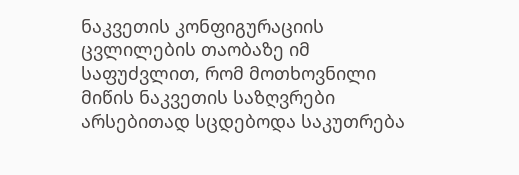ნაკვეთის კონფიგურაციის ცვლილების თაობაზე იმ საფუძვლით, რომ მოთხოვნილი მიწის ნაკვეთის საზღვრები არსებითად სცდებოდა საკუთრება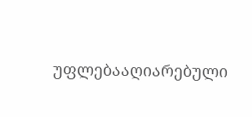უფლებააღიარებული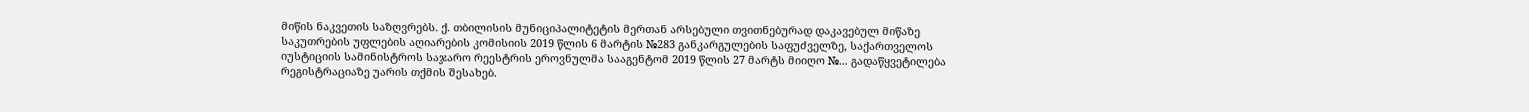მიწის ნაკვეთის საზღვრებს. ქ. თბილისის მუნიციპალიტეტის მერთან არსებული თვითნებურად დაკავებულ მიწაზე საკუთრების უფლების აღიარების კომისიის 2019 წლის 6 მარტის №283 განკარგულების საფუძველზე, საქართველოს იუსტიციის სამინისტროს საჯარო რეესტრის ეროვნულმა სააგენტომ 2019 წლის 27 მარტს მიიღო №... გადაწყვეტილება რეგისტრაციაზე უარის თქმის შესახებ.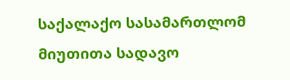საქალაქო სასამართლომ მიუთითა სადავო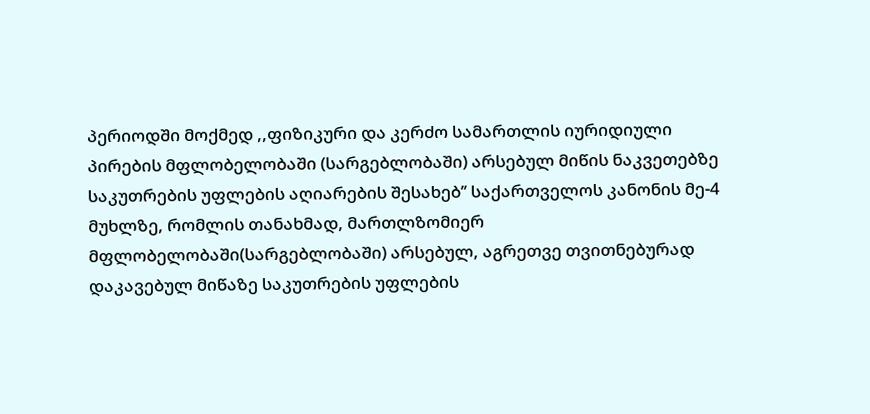პერიოდში მოქმედ ,,ფიზიკური და კერძო სამართლის იურიდიული პირების მფლობელობაში (სარგებლობაში) არსებულ მიწის ნაკვეთებზე საკუთრების უფლების აღიარების შესახებ’’ საქართველოს კანონის მე-4 მუხლზე, რომლის თანახმად, მართლზომიერ მფლობელობაში(სარგებლობაში) არსებულ, აგრეთვე თვითნებურად დაკავებულ მიწაზე საკუთრების უფლების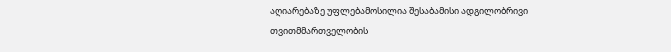აღიარებაზე უფლებამოსილია შესაბამისი ადგილობრივი თვითმმართველობის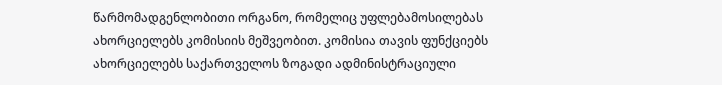წარმომადგენლობითი ორგანო, რომელიც უფლებამოსილებას ახორციელებს კომისიის მეშვეობით. კომისია თავის ფუნქციებს ახორციელებს საქართველოს ზოგადი ადმინისტრაციული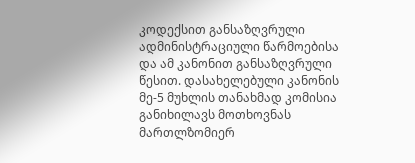კოდექსით განსაზღვრული ადმინისტრაციული წარმოებისა და ამ კანონით განსაზღვრული წესით. დასახელებული კანონის მე-5 მუხლის თანახმად კომისია განიხილავს მოთხოვნას მართლზომიერ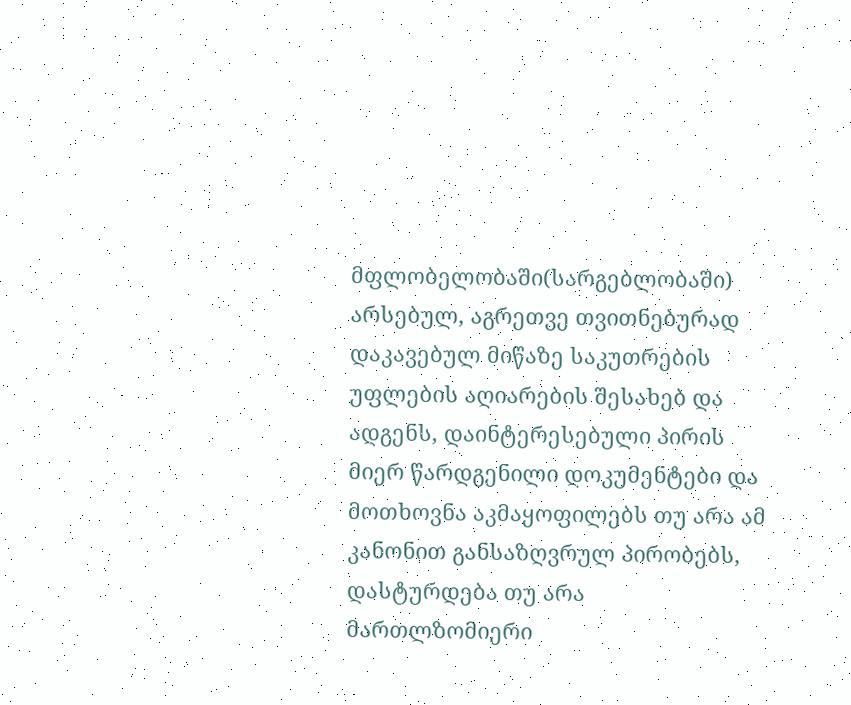მფლობელობაში(სარგებლობაში) არსებულ, აგრეთვე თვითნებურად დაკავებულ მიწაზე საკუთრების უფლების აღიარების შესახებ და ადგენს, დაინტერესებული პირის მიერ წარდგენილი დოკუმენტები და მოთხოვნა აკმაყოფილებს თუ არა ამ კანონით განსაზღვრულ პირობებს, დასტურდება თუ არა მართლზომიერი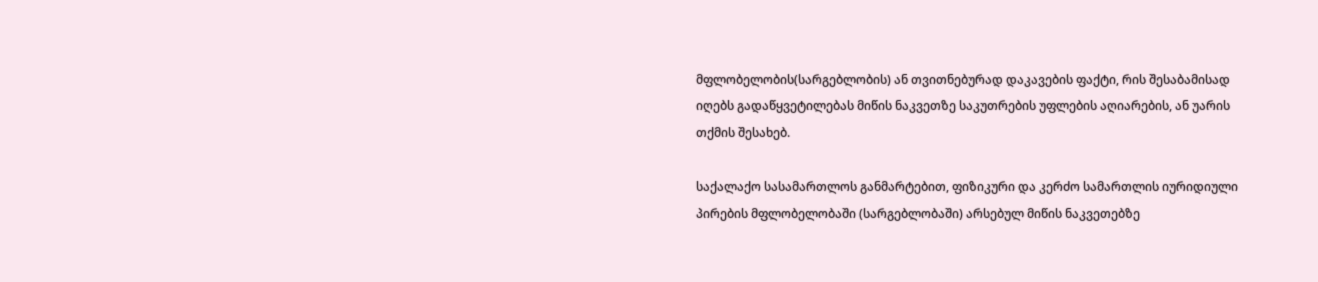მფლობელობის(სარგებლობის) ან თვითნებურად დაკავების ფაქტი, რის შესაბამისად იღებს გადაწყვეტილებას მიწის ნაკვეთზე საკუთრების უფლების აღიარების, ან უარის თქმის შესახებ.

საქალაქო სასამართლოს განმარტებით, ფიზიკური და კერძო სამართლის იურიდიული პირების მფლობელობაში (სარგებლობაში) არსებულ მიწის ნაკვეთებზე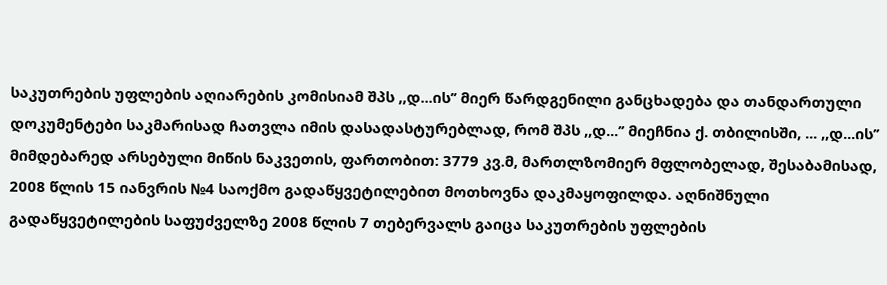საკუთრების უფლების აღიარების კომისიამ შპს ,,დ...ის’’ მიერ წარდგენილი განცხადება და თანდართული დოკუმენტები საკმარისად ჩათვლა იმის დასადასტურებლად, რომ შპს ,,დ...’’ მიეჩნია ქ. თბილისში, ... ,,დ...ის’’ მიმდებარედ არსებული მიწის ნაკვეთის, ფართობით: 3779 კვ.მ, მართლზომიერ მფლობელად, შესაბამისად, 2008 წლის 15 იანვრის №4 საოქმო გადაწყვეტილებით მოთხოვნა დაკმაყოფილდა. აღნიშნული გადაწყვეტილების საფუძველზე 2008 წლის 7 თებერვალს გაიცა საკუთრების უფლების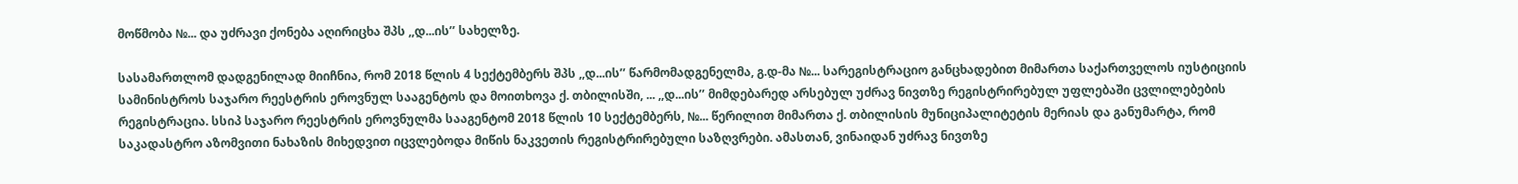მოწმობა №... და უძრავი ქონება აღირიცხა შპს ,,დ...ის’’ სახელზე.

სასამართლომ დადგენილად მიიჩნია, რომ 2018 წლის 4 სექტემბერს შპს ,,დ...ის’’ წარმომადგენელმა, გ.დ-მა №... სარეგისტრაციო განცხადებით მიმართა საქართველოს იუსტიციის სამინისტროს საჯარო რეესტრის ეროვნულ სააგენტოს და მოითხოვა ქ. თბილისში, ... ,,დ...ის’’ მიმდებარედ არსებულ უძრავ ნივთზე რეგისტრირებულ უფლებაში ცვლილებების რეგისტრაცია. სსიპ საჯარო რეესტრის ეროვნულმა სააგენტომ 2018 წლის 10 სექტემბერს, №... წერილით მიმართა ქ. თბილისის მუნიციპალიტეტის მერიას და განუმარტა, რომ საკადასტრო აზომვითი ნახაზის მიხედვით იცვლებოდა მიწის ნაკვეთის რეგისტრირებული საზღვრები. ამასთან, ვინაიდან უძრავ ნივთზე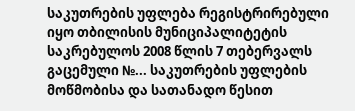საკუთრების უფლება რეგისტრირებული იყო თბილისის მუნიციპალიტეტის საკრებულოს 2008 წლის 7 თებერვალს გაცემული №... საკუთრების უფლების მოწმობისა და სათანადო წესით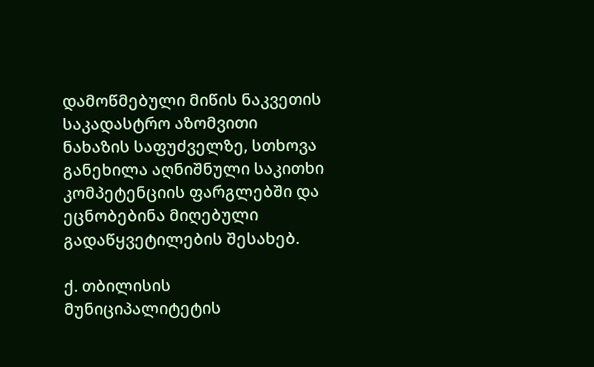დამოწმებული მიწის ნაკვეთის საკადასტრო აზომვითი ნახაზის საფუძველზე, სთხოვა განეხილა აღნიშნული საკითხი კომპეტენციის ფარგლებში და ეცნობებინა მიღებული გადაწყვეტილების შესახებ.

ქ. თბილისის მუნიციპალიტეტის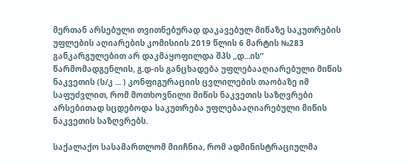მერთან არსებული თვითნებურად დაკავებულ მიწაზე საკუთრების უფლების აღიარების კომისიის 2019 წლის 6 მარტის №283 განკარგულებით არ დაკმაყოფილდა შპს ,,დ...ის’’ წარმომადგენლის, გ.დ-ის განცხადება უფლებააღიარებული მიწის ნაკვეთის (ს/კ ... ) კონფიგურაციის ცვლილების თაობაზე იმ საფუძვლით, რომ მოთხოვნილი მიწის ნაკვეთის საზღვრები არსებითად სცდებოდა საკუთრება უფლებააღიარებული მიწის ნაკვეთის საზღვრებს.

საქალაქო სასამართლომ მიიჩნია, რომ ადმინისტრაციულმა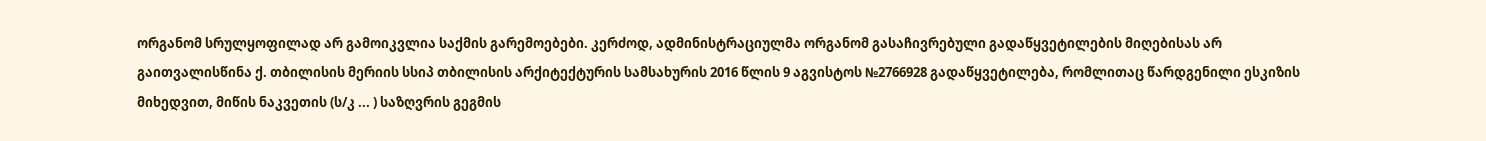ორგანომ სრულყოფილად არ გამოიკვლია საქმის გარემოებები. კერძოდ, ადმინისტრაციულმა ორგანომ გასაჩივრებული გადაწყვეტილების მიღებისას არ გაითვალისწინა ქ. თბილისის მერიის სსიპ თბილისის არქიტექტურის სამსახურის 2016 წლის 9 აგვისტოს №2766928 გადაწყვეტილება, რომლითაც წარდგენილი ესკიზის მიხედვით, მიწის ნაკვეთის (ს/კ ... ) საზღვრის გეგმის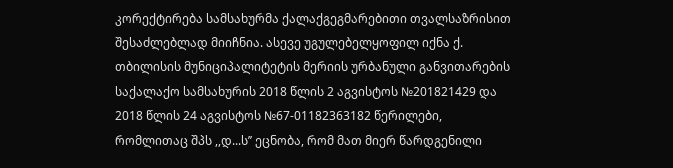კორექტირება სამსახურმა ქალაქგეგმარებითი თვალსაზრისით შესაძლებლად მიიჩნია. ასევე უგულებელყოფილ იქნა ქ. თბილისის მუნიციპალიტეტის მერიის ურბანული განვითარების საქალაქო სამსახურის 2018 წლის 2 აგვისტოს №201821429 და 2018 წლის 24 აგვისტოს №67-01182363182 წერილები, რომლითაც შპს ,,დ...ს’’ ეცნობა, რომ მათ მიერ წარდგენილი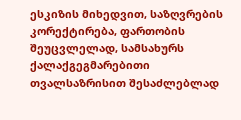ესკიზის მიხედვით, საზღვრების კორექტირება, ფართობის შეუცვლელად, სამსახურს ქალაქგეგმარებითი თვალსაზრისით შესაძლებლად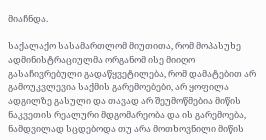მიაჩნდა.

საქალაქო სასამართლომ მიუთითა, რომ მოპასუხე ადმინისტრაციულმა ორგანომ ისე მიიღო გასაჩივრებული გადაწყვეტილება, რომ დამატებით არ გამოუკვლევია საქმის გარემოებები, არ ყოფილა ადგილზე გასული და თავად არ შეუმოწმებია მიწის ნაკვეთის რეალური მდგომარეობა და ის გარემოება, ნამდვილად სცდებოდა თუ არა მოთხოვნილი მიწის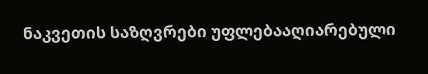ნაკვეთის საზღვრები უფლებააღიარებული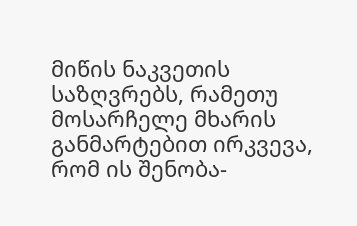მიწის ნაკვეთის საზღვრებს, რამეთუ მოსარჩელე მხარის განმარტებით ირკვევა, რომ ის შენობა-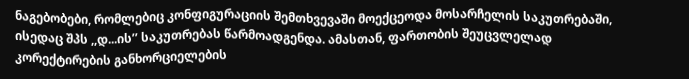ნაგებობები, რომლებიც კონფიგურაციის შემთხვევაში მოექცეოდა მოსარჩელის საკუთრებაში, ისედაც შპს ,,დ...ის’’ საკუთრებას წარმოადგენდა. ამასთან, ფართობის შეუცვლელად კორექტირების განხორციელების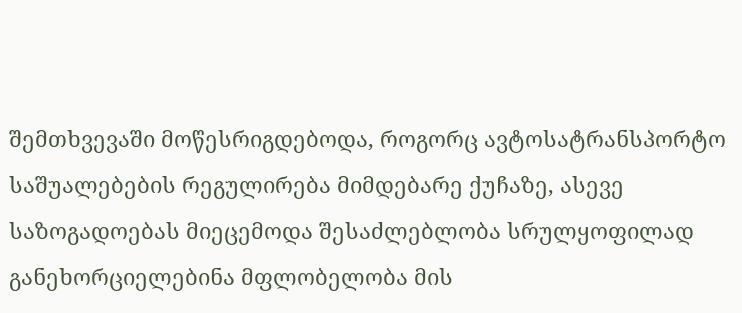შემთხვევაში მოწესრიგდებოდა, როგორც ავტოსატრანსპორტო საშუალებების რეგულირება მიმდებარე ქუჩაზე, ასევე საზოგადოებას მიეცემოდა შესაძლებლობა სრულყოფილად განეხორციელებინა მფლობელობა მის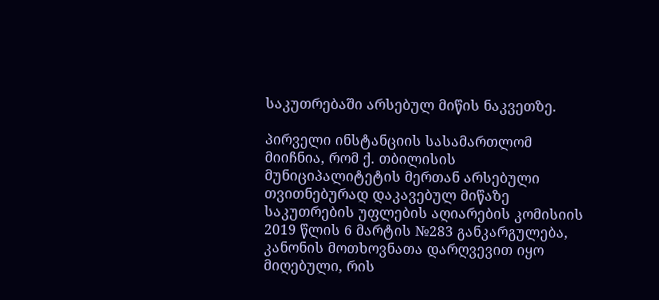საკუთრებაში არსებულ მიწის ნაკვეთზე.

პირველი ინსტანციის სასამართლომ მიიჩნია, რომ ქ. თბილისის მუნიციპალიტეტის მერთან არსებული თვითნებურად დაკავებულ მიწაზე საკუთრების უფლების აღიარების კომისიის 2019 წლის 6 მარტის №283 განკარგულება, კანონის მოთხოვნათა დარღვევით იყო მიღებული, რის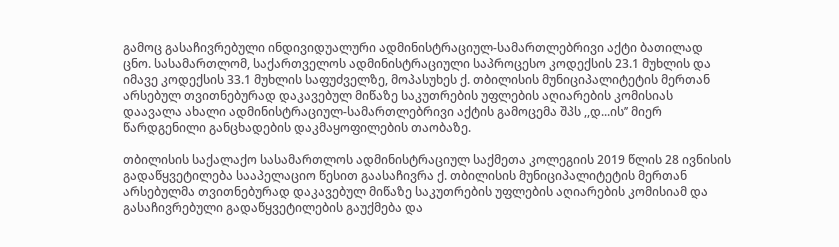გამოც გასაჩივრებული ინდივიდუალური ადმინისტრაციულ-სამართლებრივი აქტი ბათილად ცნო. სასამართლომ, საქართველოს ადმინისტრაციული საპროცესო კოდექსის 23.1 მუხლის და იმავე კოდექსის 33.1 მუხლის საფუძველზე, მოპასუხეს ქ. თბილისის მუნიციპალიტეტის მერთან არსებულ თვითნებურად დაკავებულ მიწაზე საკუთრების უფლების აღიარების კომისიას დაავალა ახალი ადმინისტრაციულ-სამართლებრივი აქტის გამოცემა შპს ,,დ...ის’’ მიერ წარდგენილი განცხადების დაკმაყოფილების თაობაზე.

თბილისის საქალაქო სასამართლოს ადმინისტრაციულ საქმეთა კოლეგიის 2019 წლის 28 ივნისის გადაწყვეტილება სააპელაციო წესით გაასაჩივრა ქ. თბილისის მუნიციპალიტეტის მერთან არსებულმა თვითნებურად დაკავებულ მიწაზე საკუთრების უფლების აღიარების კომისიამ და გასაჩივრებული გადაწყვეტილების გაუქმება და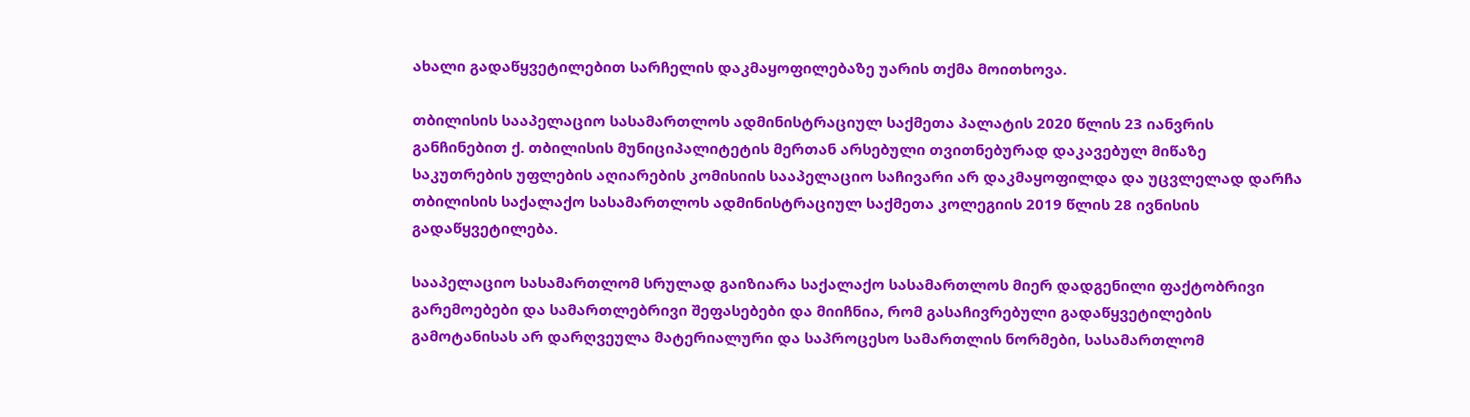ახალი გადაწყვეტილებით სარჩელის დაკმაყოფილებაზე უარის თქმა მოითხოვა.

თბილისის სააპელაციო სასამართლოს ადმინისტრაციულ საქმეთა პალატის 2020 წლის 23 იანვრის განჩინებით ქ. თბილისის მუნიციპალიტეტის მერთან არსებული თვითნებურად დაკავებულ მიწაზე საკუთრების უფლების აღიარების კომისიის სააპელაციო საჩივარი არ დაკმაყოფილდა და უცვლელად დარჩა თბილისის საქალაქო სასამართლოს ადმინისტრაციულ საქმეთა კოლეგიის 2019 წლის 28 ივნისის გადაწყვეტილება.

სააპელაციო სასამართლომ სრულად გაიზიარა საქალაქო სასამართლოს მიერ დადგენილი ფაქტობრივი გარემოებები და სამართლებრივი შეფასებები და მიიჩნია, რომ გასაჩივრებული გადაწყვეტილების გამოტანისას არ დარღვეულა მატერიალური და საპროცესო სამართლის ნორმები, სასამართლომ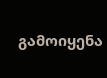გამოიყენა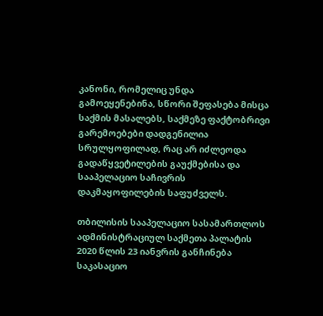კანონი, რომელიც უნდა გამოეყენებინა, სწორი შეფასება მისცა საქმის მასალებს, საქმეზე ფაქტობრივი გარემოებები დადგენილია სრულყოფილად, რაც არ იძლეოდა გადაწყვეტილების გაუქმებისა და სააპელაციო საჩივრის დაკმაყოფილების საფუძველს.

თბილისის სააპელაციო სასამართლოს ადმინისტრაციულ საქმეთა პალატის 2020 წლის 23 იანვრის განჩინება საკასაციო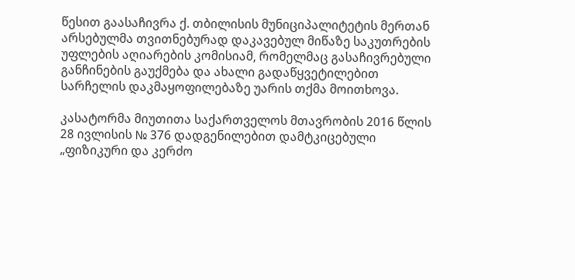წესით გაასაჩივრა ქ. თბილისის მუნიციპალიტეტის მერთან არსებულმა თვითნებურად დაკავებულ მიწაზე საკუთრების უფლების აღიარების კომისიამ, რომელმაც გასაჩივრებული განჩინების გაუქმება და ახალი გადაწყვეტილებით სარჩელის დაკმაყოფილებაზე უარის თქმა მოითხოვა.

კასატორმა მიუთითა საქართველოს მთავრობის 2016 წლის 28 ივლისის № 376 დადგენილებით დამტკიცებული „ფიზიკური და კერძო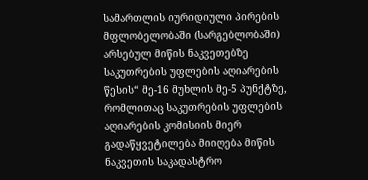სამართლის იურიდიული პირების მფლობელობაში (სარგებლობაში) არსებულ მიწის ნაკვეთებზე საკუთრების უფლების აღიარების წესის“ მე-16 მუხლის მე-5 პუნქტზე, რომლითაც საკუთრების უფლების აღიარების კომისიის მიერ გადაწყვეტილება მიიღება მიწის ნაკვეთის საკადასტრო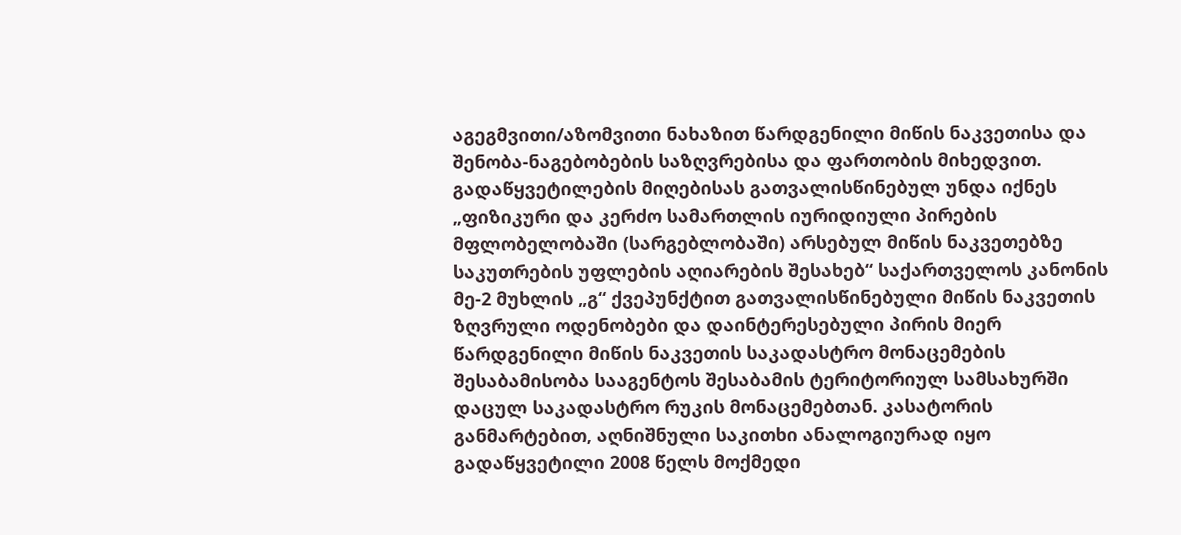აგეგმვითი/აზომვითი ნახაზით წარდგენილი მიწის ნაკვეთისა და შენობა-ნაგებობების საზღვრებისა და ფართობის მიხედვით. გადაწყვეტილების მიღებისას გათვალისწინებულ უნდა იქნეს „ფიზიკური და კერძო სამართლის იურიდიული პირების მფლობელობაში (სარგებლობაში) არსებულ მიწის ნაკვეთებზე საკუთრების უფლების აღიარების შესახებ“ საქართველოს კანონის მე-2 მუხლის „გ“ ქვეპუნქტით გათვალისწინებული მიწის ნაკვეთის ზღვრული ოდენობები და დაინტერესებული პირის მიერ წარდგენილი მიწის ნაკვეთის საკადასტრო მონაცემების შესაბამისობა სააგენტოს შესაბამის ტერიტორიულ სამსახურში დაცულ საკადასტრო რუკის მონაცემებთან. კასატორის განმარტებით, აღნიშნული საკითხი ანალოგიურად იყო გადაწყვეტილი 2008 წელს მოქმედი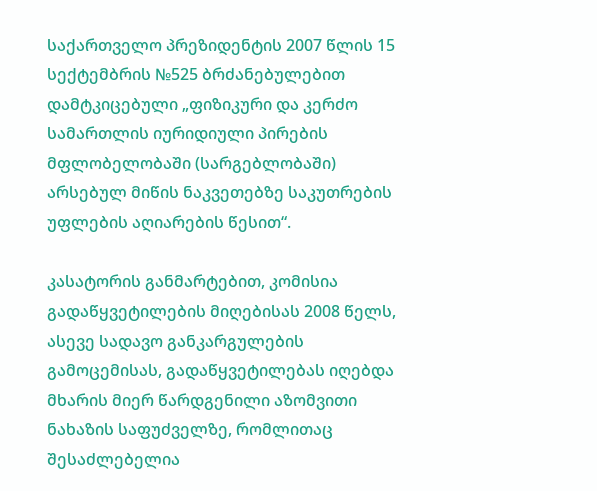საქართველო პრეზიდენტის 2007 წლის 15 სექტემბრის №525 ბრძანებულებით დამტკიცებული „ფიზიკური და კერძო სამართლის იურიდიული პირების მფლობელობაში (სარგებლობაში) არსებულ მიწის ნაკვეთებზე საკუთრების უფლების აღიარების წესით“.

კასატორის განმარტებით, კომისია გადაწყვეტილების მიღებისას 2008 წელს, ასევე სადავო განკარგულების გამოცემისას, გადაწყვეტილებას იღებდა მხარის მიერ წარდგენილი აზომვითი ნახაზის საფუძველზე, რომლითაც შესაძლებელია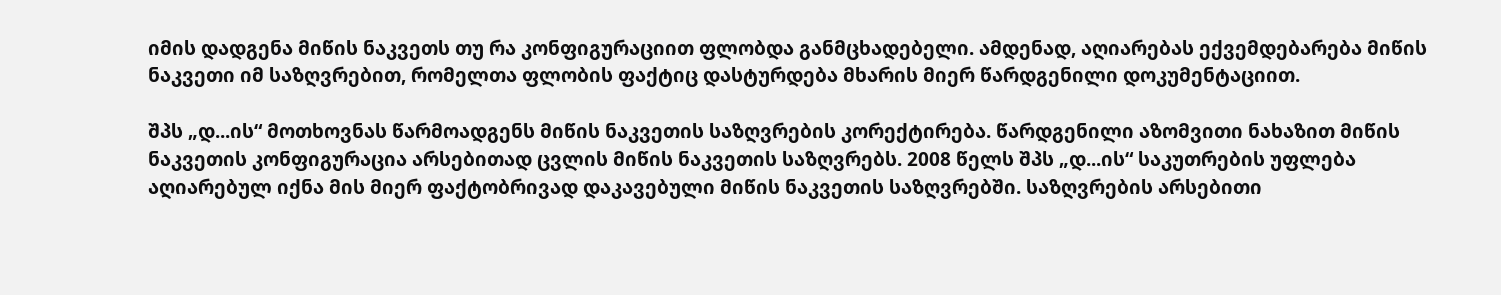იმის დადგენა მიწის ნაკვეთს თუ რა კონფიგურაციით ფლობდა განმცხადებელი. ამდენად, აღიარებას ექვემდებარება მიწის ნაკვეთი იმ საზღვრებით, რომელთა ფლობის ფაქტიც დასტურდება მხარის მიერ წარდგენილი დოკუმენტაციით.

შპს „დ...ის“ მოთხოვნას წარმოადგენს მიწის ნაკვეთის საზღვრების კორექტირება. წარდგენილი აზომვითი ნახაზით მიწის ნაკვეთის კონფიგურაცია არსებითად ცვლის მიწის ნაკვეთის საზღვრებს. 2008 წელს შპს „დ...ის“ საკუთრების უფლება აღიარებულ იქნა მის მიერ ფაქტობრივად დაკავებული მიწის ნაკვეთის საზღვრებში. საზღვრების არსებითი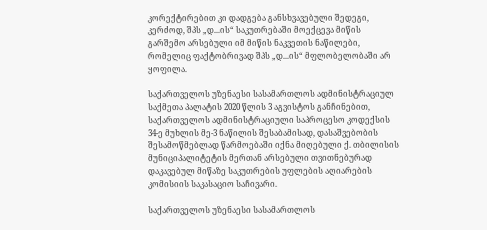კორექტირებით კი დადგება განსხვავებული შედეგი, კერძოდ, შპს „დ...ის“ საკუთრებაში მოექცევა მიწის გარშემო არსებული იმ მიწის ნაკვეთის ნაწილები, რომელიც ფაქტობრივად შპს „დ...ის“ მფლობელობაში არ ყოფილა.

საქართველოს უზენაესი სასამართლოს ადმინისტრაციულ საქმეთა პალატის 2020 წლის 3 აგვისტოს განჩინებით, საქართველოს ადმინისტრაციული საპროცესო კოდექსის 34-ე მუხლის მე-3 ნაწილის შესაბამისად, დასაშვებობის შესამოწმებლად წარმოებაში იქნა მიღებული ქ. თბილისის მუნიციპალიტეტის მერთან არსებული თვითნებურად დაკავებულ მიწაზე საკუთრების უფლების აღიარების კომისიის საკასაციო საჩივარი.

საქართველოს უზენაესი სასამართლოს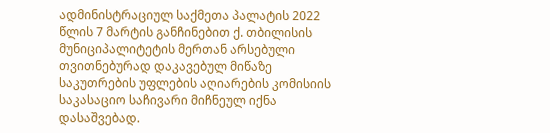ადმინისტრაციულ საქმეთა პალატის 2022 წლის 7 მარტის განჩინებით ქ. თბილისის მუნიციპალიტეტის მერთან არსებული თვითნებურად დაკავებულ მიწაზე საკუთრების უფლების აღიარების კომისიის საკასაციო საჩივარი მიჩნეულ იქნა დასაშვებად.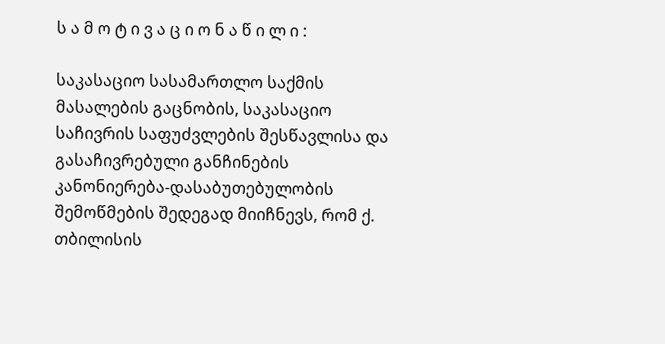ს ა მ ო ტ ი ვ ა ც ი ო ნ ა წ ი ლ ი :

საკასაციო სასამართლო საქმის მასალების გაცნობის, საკასაციო საჩივრის საფუძვლების შესწავლისა და გასაჩივრებული განჩინების კანონიერება-დასაბუთებულობის შემოწმების შედეგად მიიჩნევს, რომ ქ. თბილისის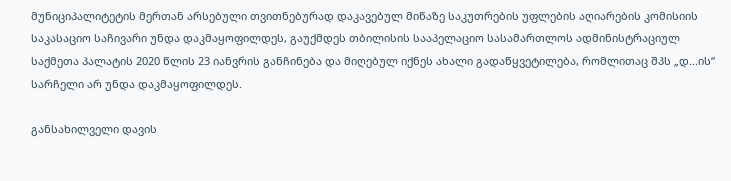მუნიციპალიტეტის მერთან არსებული თვითნებურად დაკავებულ მიწაზე საკუთრების უფლების აღიარების კომისიის საკასაციო საჩივარი უნდა დაკმაყოფილდეს, გაუქმდეს თბილისის სააპელაციო სასამართლოს ადმინისტრაციულ საქმეთა პალატის 2020 წლის 23 იანვრის განჩინება და მიღებულ იქნეს ახალი გადაწყვეტილება, რომლითაც შპს „დ...ის“ სარჩელი არ უნდა დაკმაყოფილდეს.

განსახილველი დავის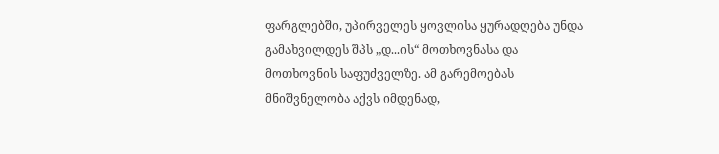ფარგლებში, უპირველეს ყოვლისა ყურადღება უნდა გამახვილდეს შპს „დ...ის“ მოთხოვნასა და მოთხოვნის საფუძველზე. ამ გარემოებას მნიშვნელობა აქვს იმდენად,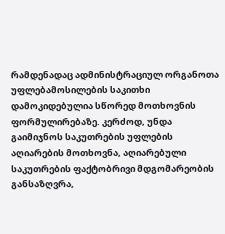რამდენადაც ადმინისტრაციულ ორგანოთა უფლებამოსილების საკითხი დამოკიდებულია სწორედ მოთხოვნის ფორმულირებაზე. კერძოდ, უნდა გაიმიჯნოს საკუთრების უფლების აღიარების მოთხოვნა, აღიარებული საკუთრების ფაქტობრივი მდგომარეობის განსაზღვრა,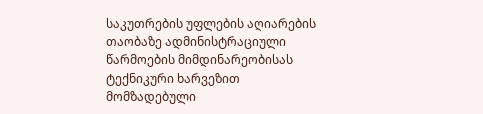საკუთრების უფლების აღიარების თაობაზე ადმინისტრაციული წარმოების მიმდინარეობისას ტექნიკური ხარვეზით მომზადებული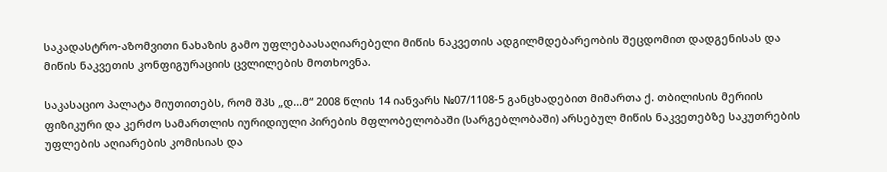საკადასტრო-აზომვითი ნახაზის გამო უფლებაასაღიარებელი მიწის ნაკვეთის ადგილმდებარეობის შეცდომით დადგენისას და მიწის ნაკვეთის კონფიგურაციის ცვლილების მოთხოვნა.

საკასაციო პალატა მიუთითებს, რომ შპს „დ...მ“ 2008 წლის 14 იანვარს №07/1108-5 განცხადებით მიმართა ქ. თბილისის მერიის ფიზიკური და კერძო სამართლის იურიდიული პირების მფლობელობაში (სარგებლობაში) არსებულ მიწის ნაკვეთებზე საკუთრების უფლების აღიარების კომისიას და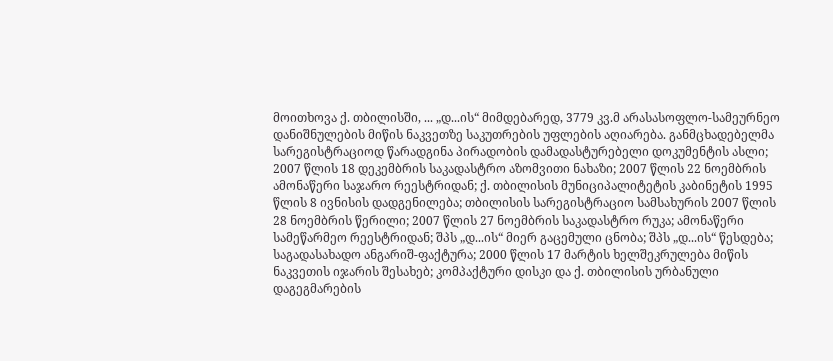მოითხოვა ქ. თბილისში, ... „დ...ის“ მიმდებარედ, 3779 კვ.მ არასასოფლო-სამეურნეო დანიშნულების მიწის ნაკვეთზე საკუთრების უფლების აღიარება. განმცხადებელმა სარეგისტრაციოდ წარადგინა პირადობის დამადასტურებელი დოკუმენტის ასლი; 2007 წლის 18 დეკემბრის საკადასტრო აზომვითი ნახაზი; 2007 წლის 22 ნოემბრის ამონაწერი საჯარო რეესტრიდან; ქ. თბილისის მუნიციპალიტეტის კაბინეტის 1995 წლის 8 ივნისის დადგენილება; თბილისის სარეგისტრაციო სამსახურის 2007 წლის 28 ნოემბრის წერილი; 2007 წლის 27 ნოემბრის საკადასტრო რუკა; ამონაწერი სამეწარმეო რეესტრიდან; შპს „დ...ის“ მიერ გაცემული ცნობა; შპს „დ...ის“ წესდება; საგადასახადო ანგარიშ-ფაქტურა; 2000 წლის 17 მარტის ხელშეკრულება მიწის ნაკვეთის იჯარის შესახებ; კომპაქტური დისკი და ქ. თბილისის ურბანული დაგეგმარების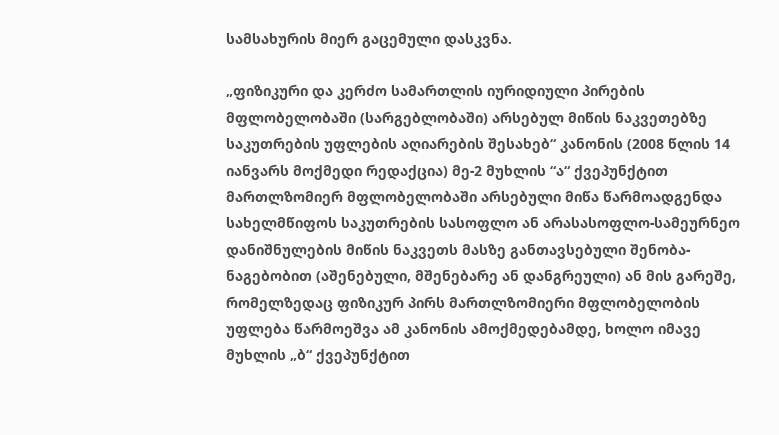სამსახურის მიერ გაცემული დასკვნა.

„ფიზიკური და კერძო სამართლის იურიდიული პირების მფლობელობაში (სარგებლობაში) არსებულ მიწის ნაკვეთებზე საკუთრების უფლების აღიარების შესახებ“ კანონის (2008 წლის 14 იანვარს მოქმედი რედაქცია) მე-2 მუხლის “ა“ ქვეპუნქტით მართლზომიერ მფლობელობაში არსებული მიწა წარმოადგენდა სახელმწიფოს საკუთრების სასოფლო ან არასასოფლო-სამეურნეო დანიშნულების მიწის ნაკვეთს მასზე განთავსებული შენობა-ნაგებობით (აშენებული, მშენებარე ან დანგრეული) ან მის გარეშე, რომელზედაც ფიზიკურ პირს მართლზომიერი მფლობელობის უფლება წარმოეშვა ამ კანონის ამოქმედებამდე, ხოლო იმავე მუხლის „ბ“ ქვეპუნქტით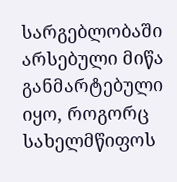სარგებლობაში არსებული მიწა განმარტებული იყო, როგორც სახელმწიფოს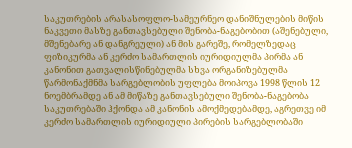საკუთრების არასასოფლო-სამეურნეო დანიშნულების მიწის ნაკვეთი მასზე განთავსებული შენობა-ნაგებობით (აშენებული, მშენებარე ან დანგრეული) ან მის გარეშე, რომელზედაც ფიზიკურმა ან კერძო სამართლის იურიდიულმა პირმა ან კანონით გათვალისწინებულმა სხვა ორგანიზებულმა წარმონაქმნმა სარგებლობის უფლება მოიპოვა 1998 წლის 12 ნოემბრამდე ან ამ მიწაზე განთავსებული შენობა-ნაგებობა საკუთრებაში ჰქონდა ამ კანონის ამოქმედებამდე, აგრეთვე იმ კერძო სამართლის იურიდიული პირების სარგებლობაში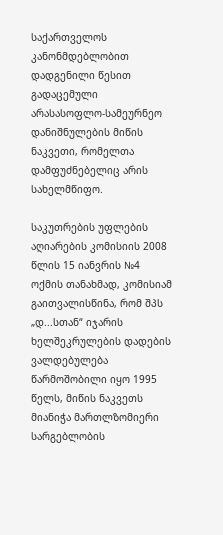საქართველოს კანონმდებლობით დადგენილი წესით გადაცემული არასასოფლო-სამეურნეო დანიშნულების მიწის ნაკვეთი, რომელთა დამფუძნებელიც არის სახელმწიფო.

საკუთრების უფლების აღიარების კომისიის 2008 წლის 15 იანვრის №4 ოქმის თანახმად, კომისიამ გაითვალისწინა, რომ შპს „დ...სთან“ იჯარის ხელშეკრულების დადების ვალდებულება წარმოშობილი იყო 1995 წელს, მიწის ნაკვეთს მიანიჭა მართლზომიერი სარგებლობის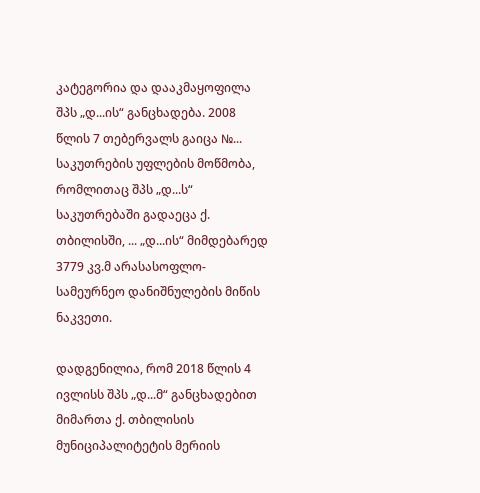კატეგორია და დააკმაყოფილა შპს „დ...ის“ განცხადება. 2008 წლის 7 თებერვალს გაიცა №... საკუთრების უფლების მოწმობა, რომლითაც შპს „დ...ს“ საკუთრებაში გადაეცა ქ. თბილისში, ... „დ...ის“ მიმდებარედ 3779 კვ.მ არასასოფლო-სამეურნეო დანიშნულების მიწის ნაკვეთი.

დადგენილია, რომ 2018 წლის 4 ივლისს შპს „დ...მ“ განცხადებით მიმართა ქ. თბილისის მუნიციპალიტეტის მერიის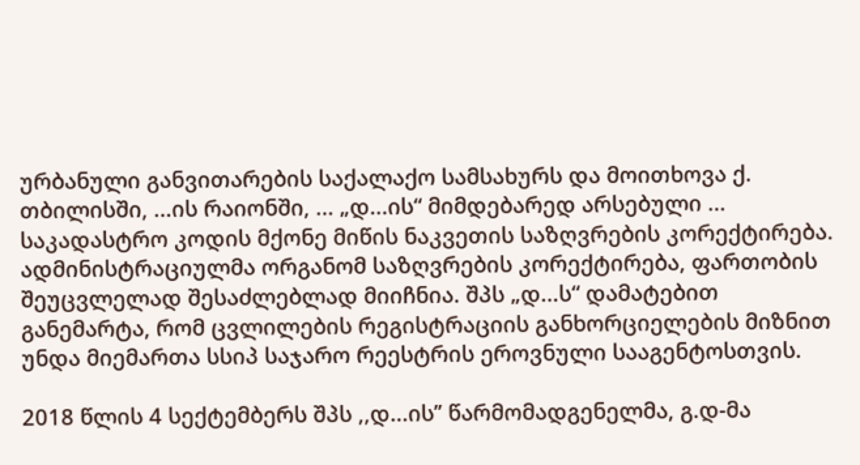ურბანული განვითარების საქალაქო სამსახურს და მოითხოვა ქ. თბილისში, ...ის რაიონში, ... „დ...ის“ მიმდებარედ არსებული ... საკადასტრო კოდის მქონე მიწის ნაკვეთის საზღვრების კორექტირება. ადმინისტრაციულმა ორგანომ საზღვრების კორექტირება, ფართობის შეუცვლელად შესაძლებლად მიიჩნია. შპს „დ...ს“ დამატებით განემარტა, რომ ცვლილების რეგისტრაციის განხორციელების მიზნით უნდა მიემართა სსიპ საჯარო რეესტრის ეროვნული სააგენტოსთვის.

2018 წლის 4 სექტემბერს შპს ,,დ...ის’’ წარმომადგენელმა, გ.დ-მა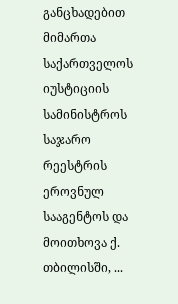განცხადებით მიმართა საქართველოს იუსტიციის სამინისტროს საჯარო რეესტრის ეროვნულ სააგენტოს და მოითხოვა ქ. თბილისში, ...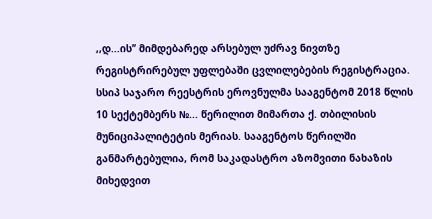,,დ...ის’’ მიმდებარედ არსებულ უძრავ ნივთზე რეგისტრირებულ უფლებაში ცვლილებების რეგისტრაცია. სსიპ საჯარო რეესტრის ეროვნულმა სააგენტომ 2018 წლის 10 სექტემბერს №... წერილით მიმართა ქ. თბილისის მუნიციპალიტეტის მერიას. სააგენტოს წერილში განმარტებულია, რომ საკადასტრო აზომვითი ნახაზის მიხედვით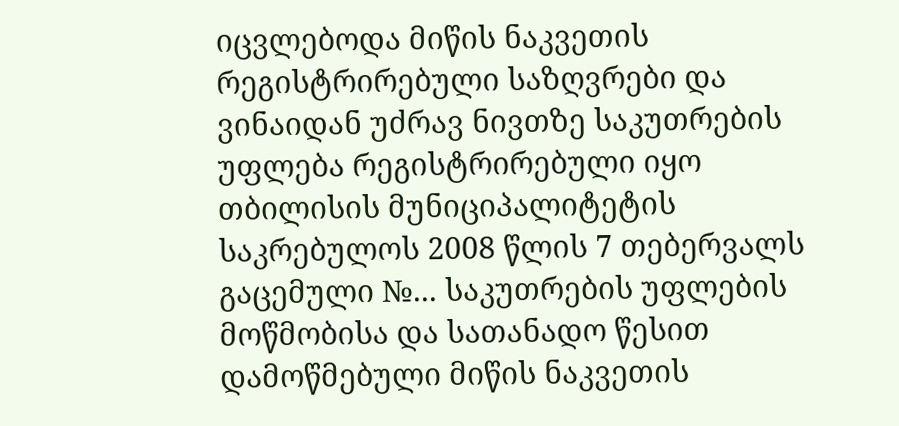იცვლებოდა მიწის ნაკვეთის რეგისტრირებული საზღვრები და ვინაიდან უძრავ ნივთზე საკუთრების უფლება რეგისტრირებული იყო თბილისის მუნიციპალიტეტის საკრებულოს 2008 წლის 7 თებერვალს გაცემული №... საკუთრების უფლების მოწმობისა და სათანადო წესით დამოწმებული მიწის ნაკვეთის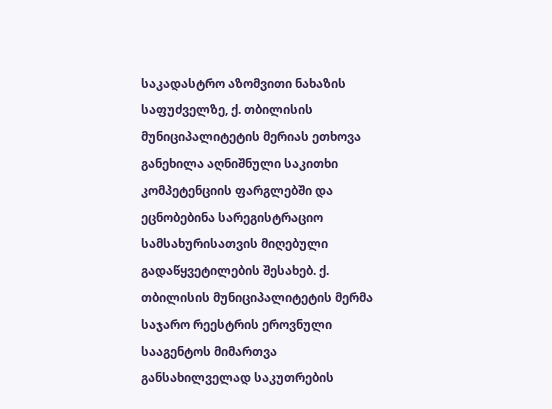საკადასტრო აზომვითი ნახაზის საფუძველზე, ქ. თბილისის მუნიციპალიტეტის მერიას ეთხოვა განეხილა აღნიშნული საკითხი კომპეტენციის ფარგლებში და ეცნობებინა სარეგისტრაციო სამსახურისათვის მიღებული გადაწყვეტილების შესახებ. ქ. თბილისის მუნიციპალიტეტის მერმა საჯარო რეესტრის ეროვნული სააგენტოს მიმართვა განსახილველად საკუთრების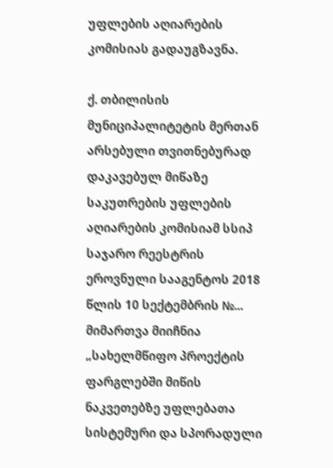უფლების აღიარების კომისიას გადაუგზავნა.

ქ. თბილისის მუნიციპალიტეტის მერთან არსებული თვითნებურად დაკავებულ მიწაზე საკუთრების უფლების აღიარების კომისიამ სსიპ საჯარო რეესტრის ეროვნული სააგენტოს 2018 წლის 10 სექტემბრის №... მიმართვა მიიჩნია „სახელმწიფო პროექტის ფარგლებში მიწის ნაკვეთებზე უფლებათა სისტემური და სპორადული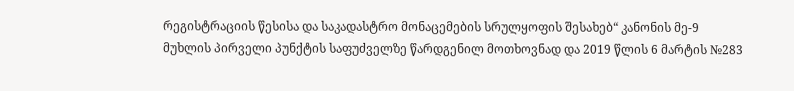რეგისტრაციის წესისა და საკადასტრო მონაცემების სრულყოფის შესახებ“ კანონის მე-9 მუხლის პირველი პუნქტის საფუძველზე წარდგენილ მოთხოვნად და 2019 წლის 6 მარტის №283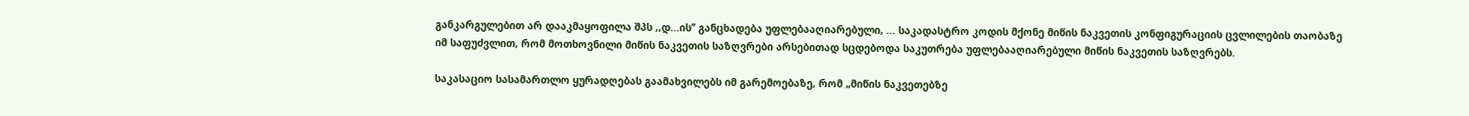განკარგულებით არ დააკმაყოფილა შპს ,,დ...ის’’ განცხადება უფლებააღიარებული, ... საკადასტრო კოდის მქონე მიწის ნაკვეთის კონფიგურაციის ცვლილების თაობაზე იმ საფუძვლით, რომ მოთხოვნილი მიწის ნაკვეთის საზღვრები არსებითად სცდებოდა საკუთრება უფლებააღიარებული მიწის ნაკვეთის საზღვრებს.

საკასაციო სასამართლო ყურადღებას გაამახვილებს იმ გარემოებაზე, რომ „მიწის ნაკვეთებზე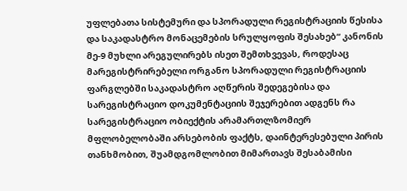უფლებათა სისტემური და სპორადული რეგისტრაციის წესისა და საკადასტრო მონაცემების სრულყოფის შესახებ“ კანონის მე-9 მუხლი არეგულირებს ისეთ შემთხვევას, როდესაც მარეგისტრირებელი ორგანო სპორადული რეგისტრაციის ფარგლებში საკადასტრო აღწერის შედეგებისა და სარეგისტრაციო დოკუმენტაციის შეჯერებით ადგენს რა სარეგისტრაციო ობიექტის არამართლზომიერ მფლობელობაში არსებობის ფაქტს, დაინტერესებული პირის თანხმობით, შუამდგომლობით მიმართავს შესაბამისი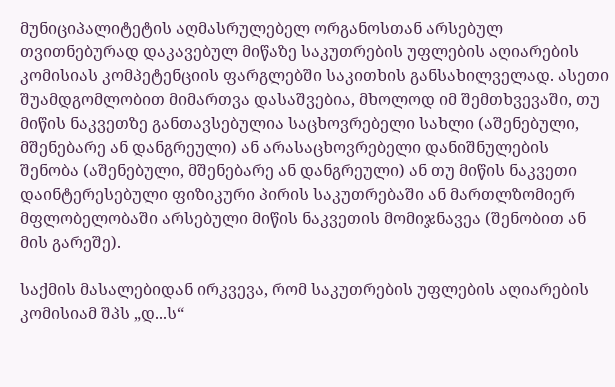მუნიციპალიტეტის აღმასრულებელ ორგანოსთან არსებულ თვითნებურად დაკავებულ მიწაზე საკუთრების უფლების აღიარების კომისიას კომპეტენციის ფარგლებში საკითხის განსახილველად. ასეთი შუამდგომლობით მიმართვა დასაშვებია, მხოლოდ იმ შემთხვევაში, თუ მიწის ნაკვეთზე განთავსებულია საცხოვრებელი სახლი (აშენებული, მშენებარე ან დანგრეული) ან არასაცხოვრებელი დანიშნულების შენობა (აშენებული, მშენებარე ან დანგრეული) ან თუ მიწის ნაკვეთი დაინტერესებული ფიზიკური პირის საკუთრებაში ან მართლზომიერ მფლობელობაში არსებული მიწის ნაკვეთის მომიჯნავეა (შენობით ან მის გარეშე).

საქმის მასალებიდან ირკვევა, რომ საკუთრების უფლების აღიარების კომისიამ შპს „დ...ს“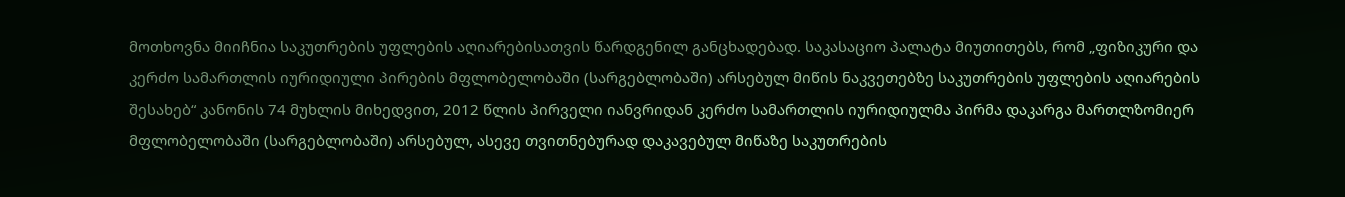მოთხოვნა მიიჩნია საკუთრების უფლების აღიარებისათვის წარდგენილ განცხადებად. საკასაციო პალატა მიუთითებს, რომ „ფიზიკური და კერძო სამართლის იურიდიული პირების მფლობელობაში (სარგებლობაში) არსებულ მიწის ნაკვეთებზე საკუთრების უფლების აღიარების შესახებ“ კანონის 74 მუხლის მიხედვით, 2012 წლის პირველი იანვრიდან კერძო სამართლის იურიდიულმა პირმა დაკარგა მართლზომიერ მფლობელობაში (სარგებლობაში) არსებულ, ასევე თვითნებურად დაკავებულ მიწაზე საკუთრების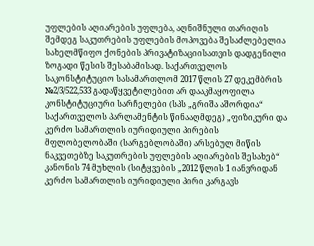უფლების აღიარების უფლება, აღნიშნული თარიღის შემდეგ საკუთრების უფლების მოპოვება შესაძლებელია სახელმწიფო ქონების პრივატიზაციისათვის დადგენილი ზოგადი წესის შესაბამისად. საქართველოს საკონსტიტუციო სასამართლომ 2017 წლის 27 დეკემბრის №2/3/522,533 გადაწყვეტილებით არ დააკმაყოფილა კონსტიტუციური სარჩელები (სპს „გრიშა აშორდია“ საქართველოს პარლამენტის წინააღმდეგ) „ფიზიკური და კერძო სამართლის იურიდიული პირების მფლობელობაში (სარგებლობაში) არსებულ მიწის ნაკვეთებზე საკუთრების უფლების აღიარების შესახებ“ კანონის 74 მუხლის (სიტყვების „2012 წლის 1 იანვრიდან კერძო სამართლის იურიდიული პირი კარგავს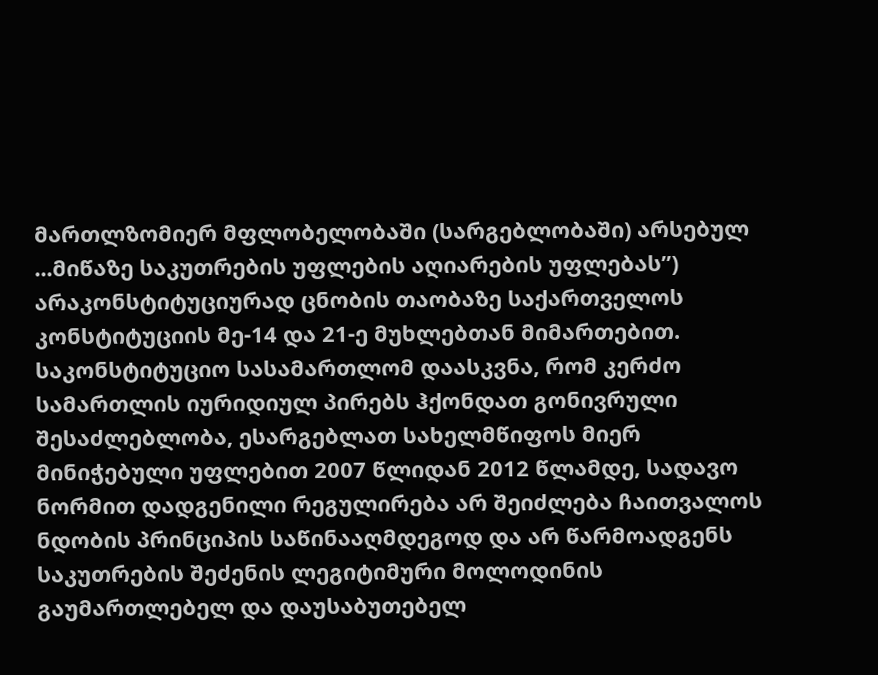მართლზომიერ მფლობელობაში (სარგებლობაში) არსებულ ...მიწაზე საკუთრების უფლების აღიარების უფლებას”) არაკონსტიტუციურად ცნობის თაობაზე საქართველოს კონსტიტუციის მე-14 და 21-ე მუხლებთან მიმართებით. საკონსტიტუციო სასამართლომ დაასკვნა, რომ კერძო სამართლის იურიდიულ პირებს ჰქონდათ გონივრული შესაძლებლობა, ესარგებლათ სახელმწიფოს მიერ მინიჭებული უფლებით 2007 წლიდან 2012 წლამდე, სადავო ნორმით დადგენილი რეგულირება არ შეიძლება ჩაითვალოს ნდობის პრინციპის საწინააღმდეგოდ და არ წარმოადგენს საკუთრების შეძენის ლეგიტიმური მოლოდინის გაუმართლებელ და დაუსაბუთებელ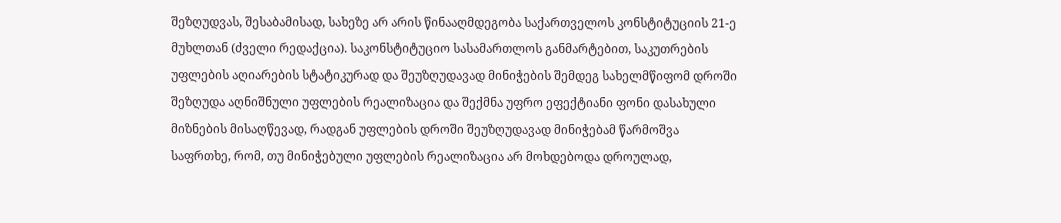შეზღუდვას, შესაბამისად, სახეზე არ არის წინააღმდეგობა საქართველოს კონსტიტუციის 21-ე მუხლთან (ძველი რედაქცია). საკონსტიტუციო სასამართლოს განმარტებით, საკუთრების უფლების აღიარების სტატიკურად და შეუზღუდავად მინიჭების შემდეგ სახელმწიფომ დროში შეზღუდა აღნიშნული უფლების რეალიზაცია და შექმნა უფრო ეფექტიანი ფონი დასახული მიზნების მისაღწევად, რადგან უფლების დროში შეუზღუდავად მინიჭებამ წარმოშვა საფრთხე, რომ, თუ მინიჭებული უფლების რეალიზაცია არ მოხდებოდა დროულად,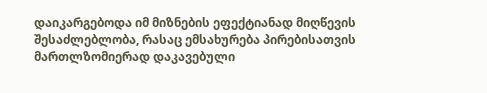დაიკარგებოდა იმ მიზნების ეფექტიანად მიღწევის შესაძლებლობა, რასაც ემსახურება პირებისათვის მართლზომიერად დაკავებული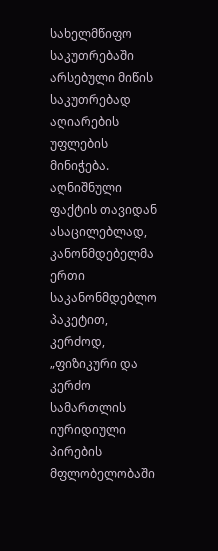სახელმწიფო საკუთრებაში არსებული მიწის საკუთრებად აღიარების უფლების მინიჭება. აღნიშნული ფაქტის თავიდან ასაცილებლად, კანონმდებელმა ერთი საკანონმდებლო პაკეტით, კერძოდ, „ფიზიკური და კერძო სამართლის იურიდიული პირების მფლობელობაში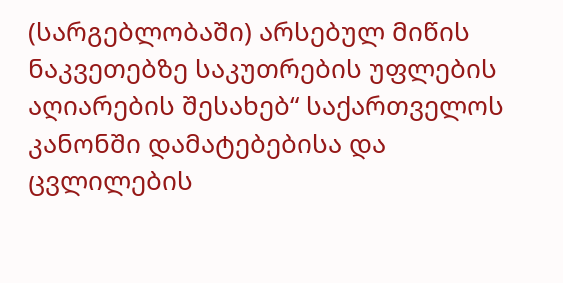(სარგებლობაში) არსებულ მიწის ნაკვეთებზე საკუთრების უფლების აღიარების შესახებ“ საქართველოს კანონში დამატებებისა და ცვლილების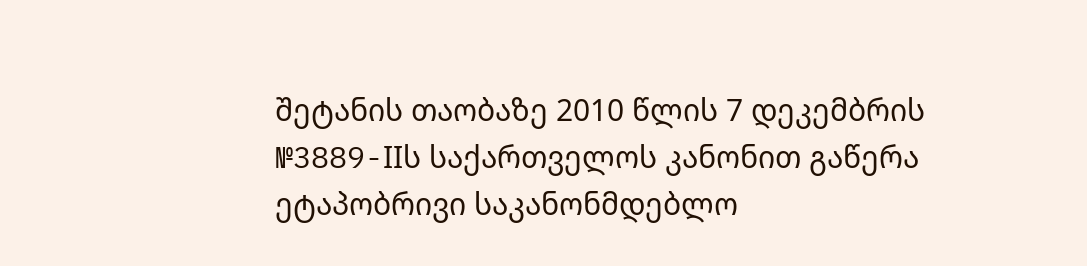შეტანის თაობაზე 2010 წლის 7 დეკემბრის №3889-IIს საქართველოს კანონით გაწერა ეტაპობრივი საკანონმდებლო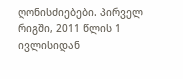ღონისძიებები. პირველ რიგში, 2011 წლის 1 ივლისიდან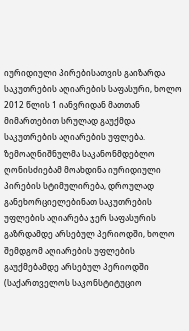იურიდიული პირებისათვის გაიზარდა საკუთრების აღიარების საფასური, ხოლო 2012 წლის 1 იანვრიდან მათთან მიმართებით სრულად გაუქმდა საკუთრების აღიარების უფლება. ზემოაღნიშნულმა საკანონმდებლო ღონისძიებამ მოახდინა იურიდიული პირების სტიმულირება, დროულად განეხორციელებინათ საკუთრების უფლების აღიარება ჯერ საფასურის გაზრდამდე არსებულ პერიოდში, ხოლო შემდგომ აღიარების უფლების გაუქმებამდე არსებულ პერიოდში (საქართველოს საკონსტიტუციო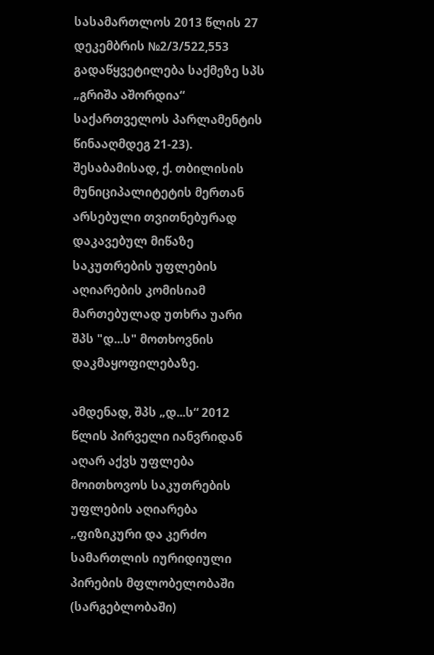სასამართლოს 2013 წლის 27 დეკემბრის №2/3/522,553 გადაწყვეტილება საქმეზე სპს „გრიშა აშორდია“ საქართველოს პარლამენტის წინააღმდეგ 21-23). შესაბამისად, ქ. თბილისის მუნიციპალიტეტის მერთან არსებული თვითნებურად დაკავებულ მიწაზე საკუთრების უფლების აღიარების კომისიამ მართებულად უთხრა უარი შპს "დ...ს" მოთხოვნის დაკმაყოფილებაზე.

ამდენად, შპს „დ...ს“ 2012 წლის პირველი იანვრიდან აღარ აქვს უფლება მოითხოვოს საკუთრების უფლების აღიარება „ფიზიკური და კერძო სამართლის იურიდიული პირების მფლობელობაში (სარგებლობაში)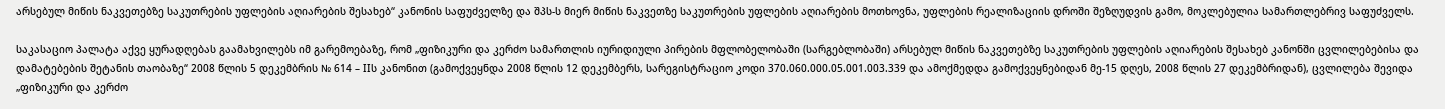არსებულ მიწის ნაკვეთებზე საკუთრების უფლების აღიარების შესახებ“ კანონის საფუძველზე და შპს-ს მიერ მიწის ნაკვეთზე საკუთრების უფლების აღიარების მოთხოვნა, უფლების რეალიზაციის დროში შეზღუდვის გამო, მოკლებულია სამართლებრივ საფუძველს.

საკასაციო პალატა აქვე ყურადღებას გაამახვილებს იმ გარემოებაზე, რომ „ფიზიკური და კერძო სამართლის იურიდიული პირების მფლობელობაში (სარგებლობაში) არსებულ მიწის ნაკვეთებზე საკუთრების უფლების აღიარების შესახებ კანონში ცვლილებებისა და დამატებების შეტანის თაობაზე“ 2008 წლის 5 დეკემბრის № 614 – IIს კანონით (გამოქვეყნდა 2008 წლის 12 დეკემბერს, სარეგისტრაციო კოდი 370.060.000.05.001.003.339 და ამოქმედდა გამოქვეყნებიდან მე-15 დღეს, 2008 წლის 27 დეკემბრიდან), ცვლილება შევიდა „ფიზიკური და კერძო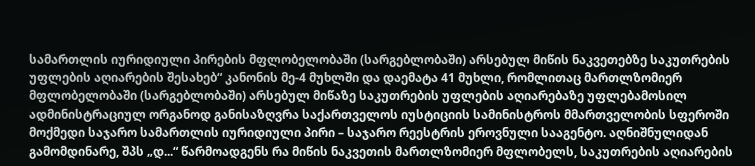სამართლის იურიდიული პირების მფლობელობაში (სარგებლობაში) არსებულ მიწის ნაკვეთებზე საკუთრების უფლების აღიარების შესახებ“ კანონის მე-4 მუხლში და დაემატა 41 მუხლი, რომლითაც მართლზომიერ მფლობელობაში (სარგებლობაში) არსებულ მიწაზე საკუთრების უფლების აღიარებაზე უფლებამოსილ ადმინისტრაციულ ორგანოდ განისაზღვრა საქართველოს იუსტიციის სამინისტროს მმართველობის სფეროში მოქმედი საჯარო სამართლის იურიდიული პირი – საჯარო რეესტრის ეროვნული სააგენტო. აღნიშნულიდან გამომდინარე, შპს „დ...“ წარმოადგენს რა მიწის ნაკვეთის მართლზომიერ მფლობელს, საკუთრების აღიარების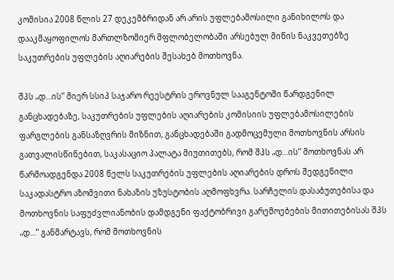კომისია 2008 წლის 27 დეკემბრიდან არ არის უფლებამოსილი განიხილოს და დააკმაყოფილოს მართლზომიერ მფლობელობაში არსებულ მიწის ნაკვეთებზე საკუთრების უფლების აღიარების შესახებ მოთხოვნა.

შპს „დ...ის“ მიერ სსიპ საჯარო რეესტრის ეროვნულ სააგენტოში წარდგენილ განცხადებაზე, საკუთრების უფლების აღიარების კომისიის უფლებამოსილების ფარგლების განსაზღვრის მიზნით, განცხადებაში გადმოცემული მოთხოვნის არსის გათვალისწინებით, საკასაციო პალატა მიუთითებს, რომ შპს „დ...ის“ მოთხოვნას არ წარმოადგენდა 2008 წელს საკუთრების უფლების აღიარების დროს შედგენილი საკადასტრო აზომვითი ნახაზის უზუსტობის აღმოფხვრა. სარჩელის დასაბუთებისა და მოთხოვნის საფუძვლიანობის დამდგენი ფაქტობრივი გარემოებების მითითებისას შპს „დ...“ განმარტავს, რომ მოთხოვნის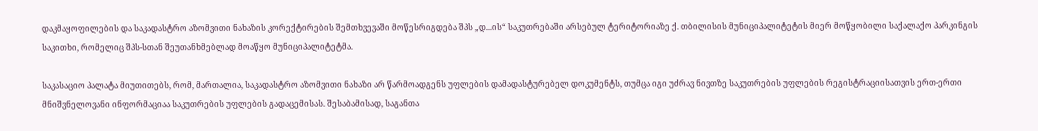დაკმაყოფილების და საკადასტრო აზომვითი ნახაზის კორექტირების შემთხვევაში მოწესრიგდება შპს „დ...ის“ საკუთრებაში არსებულ ტერიტორიაზე ქ. თბილისის მუნიციპალიტეტის მიერ მოწყობილი საქალაქო პარკინგის საკითხი, რომელიც შპს-სთან შეუთანხმებლად მოაწყო მუნიციპალიტეტმა.

საკასაციო პალატა მიუთითებს, რომ, მართალია, საკადასტრო აზომვითი ნახაზი არ წარმოადგენს უფლების დამადასტურებელ დოკუმენტს, თუმცა იგი უძრავ ნივთზე საკუთრების უფლების რეგისტრაციისათვის ერთ-ერთი მნიშვნელოვანი ინფორმაციაა საკუთრების უფლების გადაცემისას. შესაბამისად, საგანთა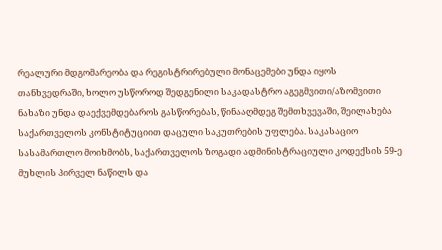რეალური მდგომარეობა და რეგისტრირებული მონაცემები უნდა იყოს თანხვედრაში, ხოლო უსწოროდ შედგენილი საკადასტრო აგეგმვითი/აზომვითი ნახაზი უნდა დაექვემდებაროს გასწორებას, წინააღმდეგ შემთხვევაში, შეილახება საქართველოს კონსტიტუციით დაცული საკუთრების უფლება. საკასაციო სასამართლო მოიხმობს, საქართველოს ზოგადი ადმინისტრაციული კოდექსის 59-ე მუხლის პირველ ნაწილს და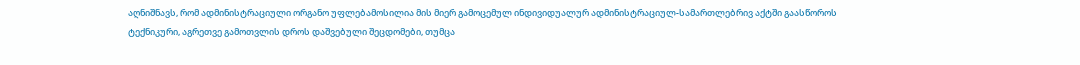აღნიშნავს, რომ ადმინისტრაციული ორგანო უფლებამოსილია მის მიერ გამოცემულ ინდივიდუალურ ადმინისტრაციულ-სამართლებრივ აქტში გაასწოროს ტექნიკური, აგრეთვე გამოთვლის დროს დაშვებული შეცდომები, თუმცა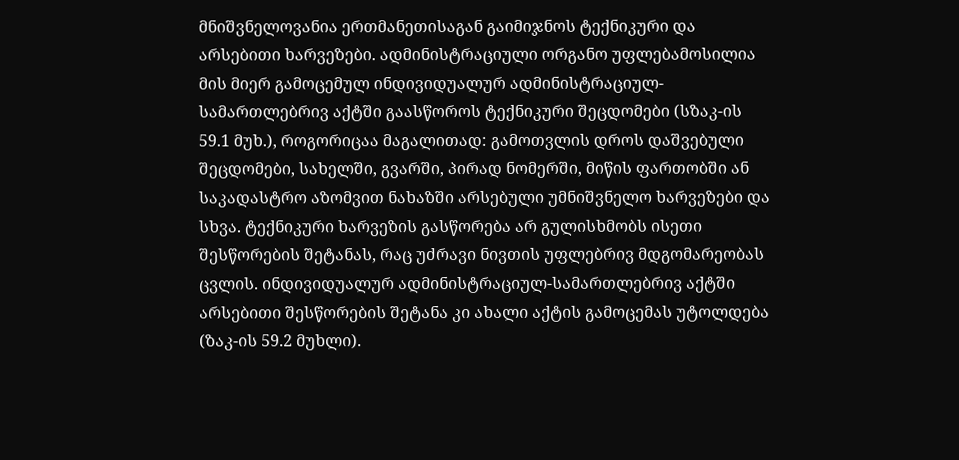მნიშვნელოვანია ერთმანეთისაგან გაიმიჯნოს ტექნიკური და არსებითი ხარვეზები. ადმინისტრაციული ორგანო უფლებამოსილია მის მიერ გამოცემულ ინდივიდუალურ ადმინისტრაციულ-სამართლებრივ აქტში გაასწოროს ტექნიკური შეცდომები (სზაკ-ის 59.1 მუხ.), როგორიცაა მაგალითად: გამოთვლის დროს დაშვებული შეცდომები, სახელში, გვარში, პირად ნომერში, მიწის ფართობში ან საკადასტრო აზომვით ნახაზში არსებული უმნიშვნელო ხარვეზები და სხვა. ტექნიკური ხარვეზის გასწორება არ გულისხმობს ისეთი შესწორების შეტანას, რაც უძრავი ნივთის უფლებრივ მდგომარეობას ცვლის. ინდივიდუალურ ადმინისტრაციულ-სამართლებრივ აქტში არსებითი შესწორების შეტანა კი ახალი აქტის გამოცემას უტოლდება (ზაკ-ის 59.2 მუხლი).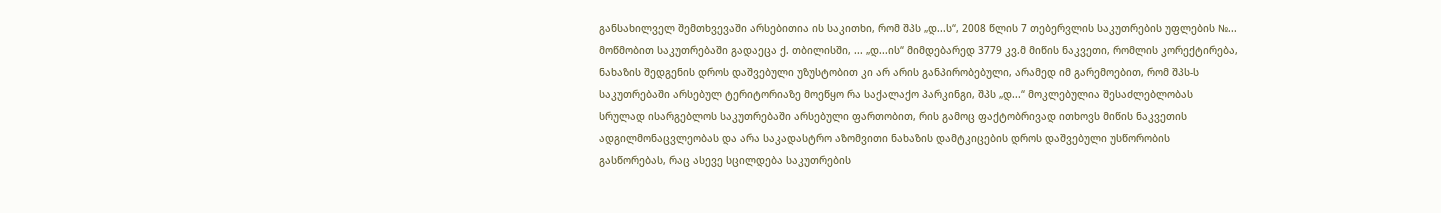განსახილველ შემთხვევაში არსებითია ის საკითხი, რომ შპს „დ...ს“, 2008 წლის 7 თებერვლის საკუთრების უფლების №... მოწმობით საკუთრებაში გადაეცა ქ. თბილისში, ... „დ...ის“ მიმდებარედ 3779 კვ.მ მიწის ნაკვეთი, რომლის კორექტირება, ნახაზის შედგენის დროს დაშვებული უზუსტობით კი არ არის განპირობებული, არამედ იმ გარემოებით, რომ შპს-ს საკუთრებაში არსებულ ტერიტორიაზე მოეწყო რა საქალაქო პარკინგი, შპს „დ...“ მოკლებულია შესაძლებლობას სრულად ისარგებლოს საკუთრებაში არსებული ფართობით, რის გამოც ფაქტობრივად ითხოვს მიწის ნაკვეთის ადგილმონაცვლეობას და არა საკადასტრო აზომვითი ნახაზის დამტკიცების დროს დაშვებული უსწორობის გასწორებას, რაც ასევე სცილდება საკუთრების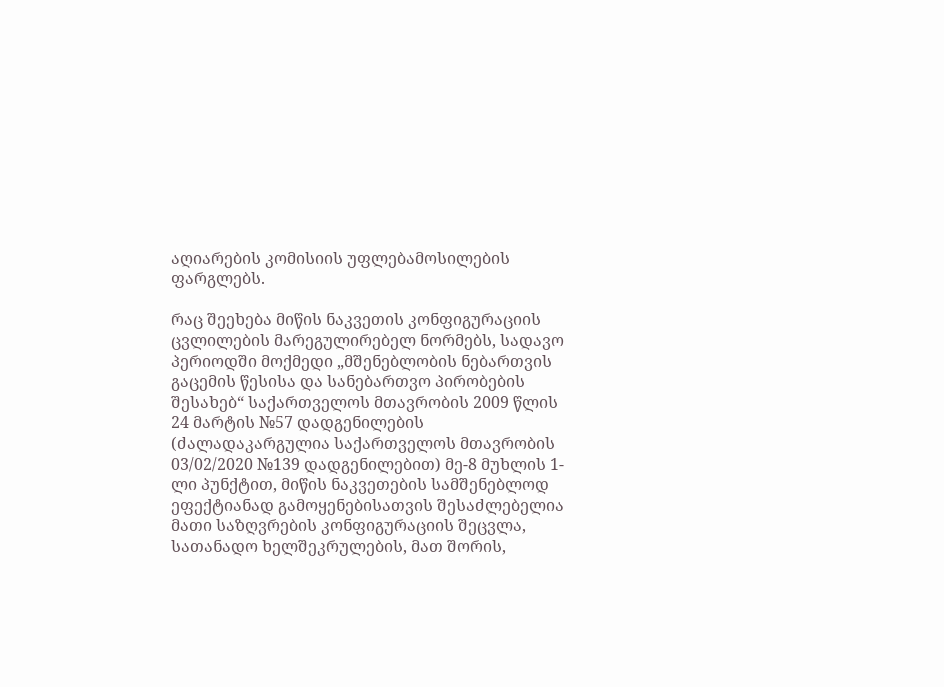აღიარების კომისიის უფლებამოსილების ფარგლებს.

რაც შეეხება მიწის ნაკვეთის კონფიგურაციის ცვლილების მარეგულირებელ ნორმებს, სადავო პერიოდში მოქმედი „მშენებლობის ნებართვის გაცემის წესისა და სანებართვო პირობების შესახებ“ საქართველოს მთავრობის 2009 წლის 24 მარტის №57 დადგენილების (ძალადაკარგულია საქართველოს მთავრობის 03/02/2020 №139 დადგენილებით) მე-8 მუხლის 1-ლი პუნქტით, მიწის ნაკვეთების სამშენებლოდ ეფექტიანად გამოყენებისათვის შესაძლებელია მათი საზღვრების კონფიგურაციის შეცვლა, სათანადო ხელშეკრულების, მათ შორის,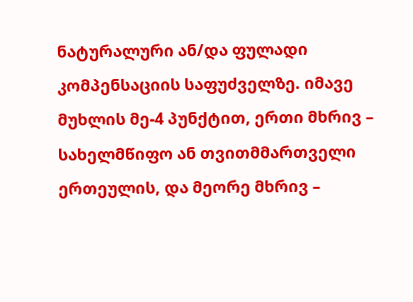ნატურალური ან/და ფულადი კომპენსაციის საფუძველზე. იმავე მუხლის მე-4 პუნქტით, ერთი მხრივ – სახელმწიფო ან თვითმმართველი ერთეულის, და მეორე მხრივ –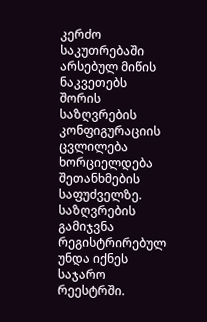კერძო საკუთრებაში არსებულ მიწის ნაკვეთებს შორის საზღვრების კონფიგურაციის ცვლილება ხორციელდება შეთანხმების საფუძველზე. საზღვრების გამიჯვნა რეგისტრირებულ უნდა იქნეს საჯარო რეესტრში.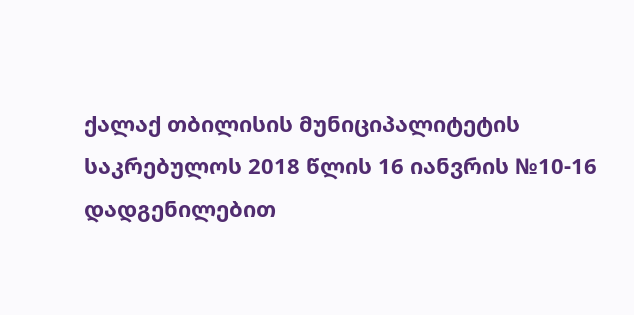ქალაქ თბილისის მუნიციპალიტეტის საკრებულოს 2018 წლის 16 იანვრის №10-16 დადგენილებით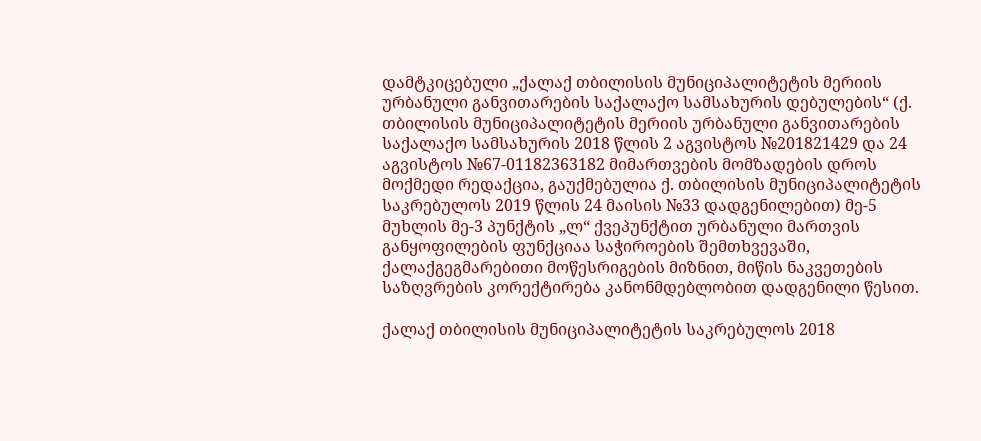დამტკიცებული „ქალაქ თბილისის მუნიციპალიტეტის მერიის ურბანული განვითარების საქალაქო სამსახურის დებულების“ (ქ. თბილისის მუნიციპალიტეტის მერიის ურბანული განვითარების საქალაქო სამსახურის 2018 წლის 2 აგვისტოს №201821429 და 24 აგვისტოს №67-01182363182 მიმართვების მომზადების დროს მოქმედი რედაქცია, გაუქმებულია ქ. თბილისის მუნიციპალიტეტის საკრებულოს 2019 წლის 24 მაისის №33 დადგენილებით) მე-5 მუხლის მე-3 პუნქტის „ლ“ ქვეპუნქტით ურბანული მართვის განყოფილების ფუნქციაა საჭიროების შემთხვევაში, ქალაქგეგმარებითი მოწესრიგების მიზნით, მიწის ნაკვეთების საზღვრების კორექტირება კანონმდებლობით დადგენილი წესით.

ქალაქ თბილისის მუნიციპალიტეტის საკრებულოს 2018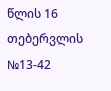წლის 16 თებერვლის №13-42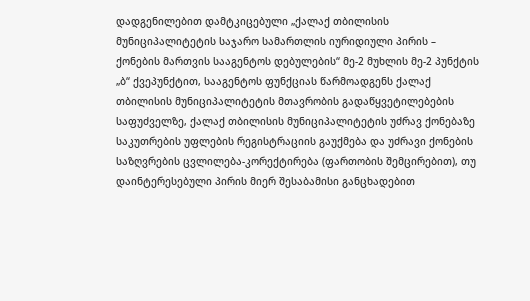დადგენილებით დამტკიცებული „ქალაქ თბილისის მუნიციპალიტეტის საჯარო სამართლის იურიდიული პირის – ქონების მართვის სააგენტოს დებულების“ მე-2 მუხლის მე-2 პუნქტის „ბ“ ქვეპუნქტით, სააგენტოს ფუნქციას წარმოადგენს ქალაქ თბილისის მუნიციპალიტეტის მთავრობის გადაწყვეტილებების საფუძველზე, ქალაქ თბილისის მუნიციპალიტეტის უძრავ ქონებაზე საკუთრების უფლების რეგისტრაციის გაუქმება და უძრავი ქონების საზღვრების ცვლილება-კორექტირება (ფართობის შემცირებით), თუ დაინტერესებული პირის მიერ შესაბამისი განცხადებით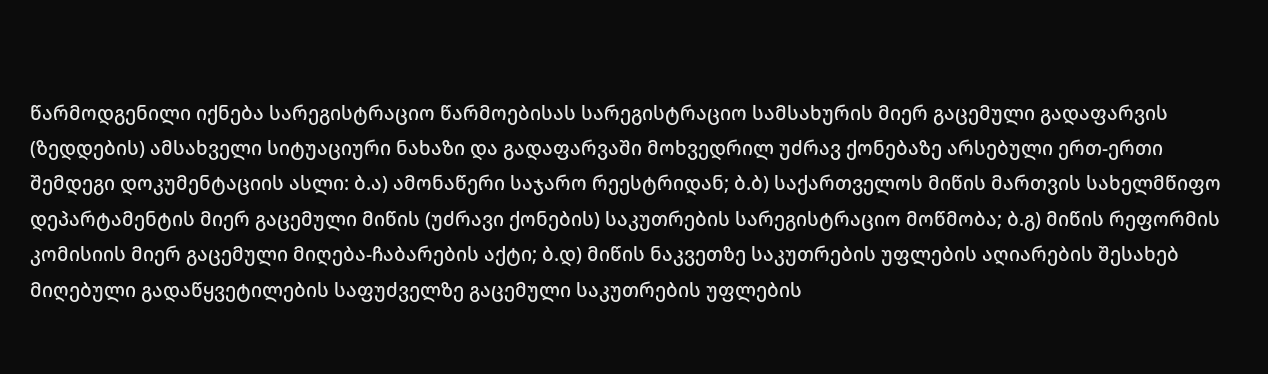წარმოდგენილი იქნება სარეგისტრაციო წარმოებისას სარეგისტრაციო სამსახურის მიერ გაცემული გადაფარვის (ზედდების) ამსახველი სიტუაციური ნახაზი და გადაფარვაში მოხვედრილ უძრავ ქონებაზე არსებული ერთ-ერთი შემდეგი დოკუმენტაციის ასლი: ბ.ა) ამონაწერი საჯარო რეესტრიდან; ბ.ბ) საქართველოს მიწის მართვის სახელმწიფო დეპარტამენტის მიერ გაცემული მიწის (უძრავი ქონების) საკუთრების სარეგისტრაციო მოწმობა; ბ.გ) მიწის რეფორმის კომისიის მიერ გაცემული მიღება-ჩაბარების აქტი; ბ.დ) მიწის ნაკვეთზე საკუთრების უფლების აღიარების შესახებ მიღებული გადაწყვეტილების საფუძველზე გაცემული საკუთრების უფლების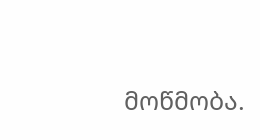მოწმობა.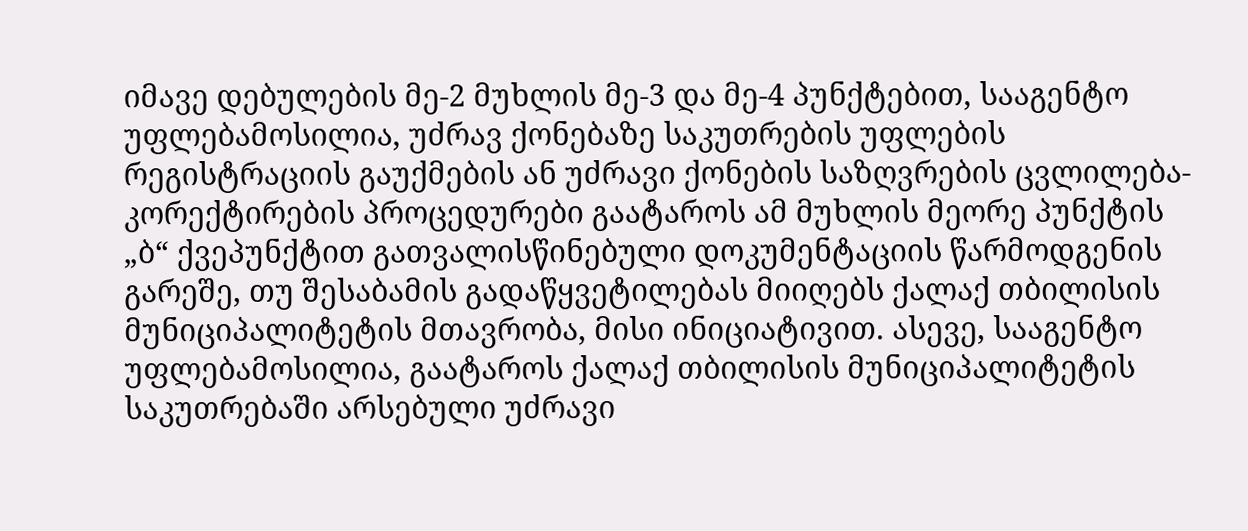იმავე დებულების მე-2 მუხლის მე-3 და მე-4 პუნქტებით, სააგენტო უფლებამოსილია, უძრავ ქონებაზე საკუთრების უფლების რეგისტრაციის გაუქმების ან უძრავი ქონების საზღვრების ცვლილება-კორექტირების პროცედურები გაატაროს ამ მუხლის მეორე პუნქტის „ბ“ ქვეპუნქტით გათვალისწინებული დოკუმენტაციის წარმოდგენის გარეშე, თუ შესაბამის გადაწყვეტილებას მიიღებს ქალაქ თბილისის მუნიციპალიტეტის მთავრობა, მისი ინიციატივით. ასევე, სააგენტო უფლებამოსილია, გაატაროს ქალაქ თბილისის მუნიციპალიტეტის საკუთრებაში არსებული უძრავი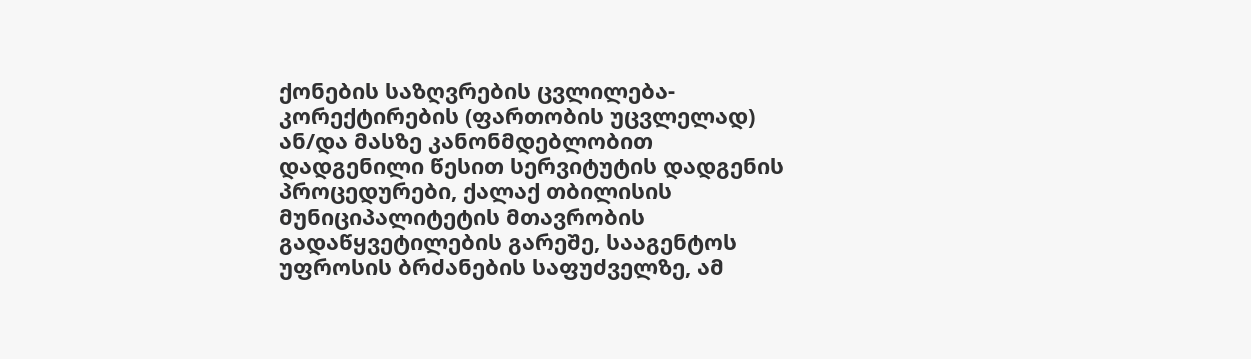ქონების საზღვრების ცვლილება-კორექტირების (ფართობის უცვლელად) ან/და მასზე კანონმდებლობით დადგენილი წესით სერვიტუტის დადგენის პროცედურები, ქალაქ თბილისის მუნიციპალიტეტის მთავრობის გადაწყვეტილების გარეშე, სააგენტოს უფროსის ბრძანების საფუძველზე, ამ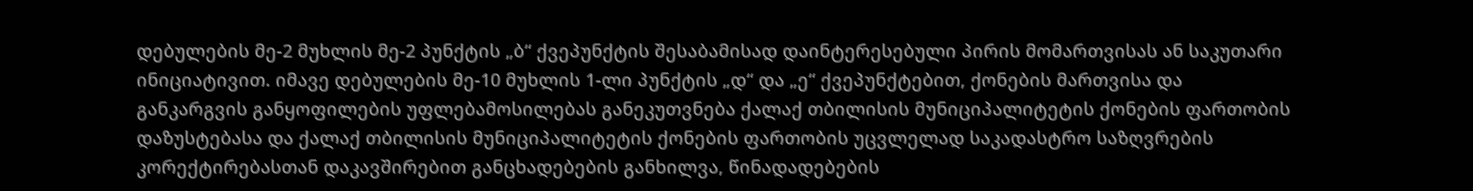დებულების მე-2 მუხლის მე-2 პუნქტის „ბ“ ქვეპუნქტის შესაბამისად დაინტერესებული პირის მომართვისას ან საკუთარი ინიციატივით. იმავე დებულების მე-10 მუხლის 1-ლი პუნქტის „დ“ და „ე“ ქვეპუნქტებით, ქონების მართვისა და განკარგვის განყოფილების უფლებამოსილებას განეკუთვნება ქალაქ თბილისის მუნიციპალიტეტის ქონების ფართობის დაზუსტებასა და ქალაქ თბილისის მუნიციპალიტეტის ქონების ფართობის უცვლელად საკადასტრო საზღვრების კორექტირებასთან დაკავშირებით განცხადებების განხილვა, წინადადებების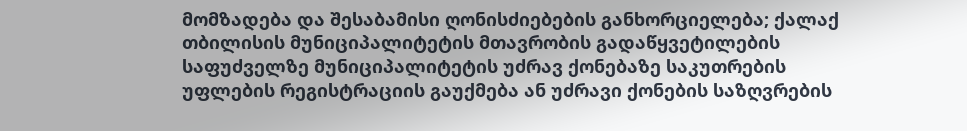მომზადება და შესაბამისი ღონისძიებების განხორციელება; ქალაქ თბილისის მუნიციპალიტეტის მთავრობის გადაწყვეტილების საფუძველზე მუნიციპალიტეტის უძრავ ქონებაზე საკუთრების უფლების რეგისტრაციის გაუქმება ან უძრავი ქონების საზღვრების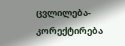ცვლილება-კორექტირება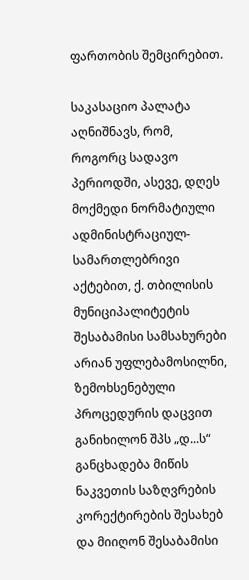ფართობის შემცირებით.

საკასაციო პალატა აღნიშნავს, რომ, როგორც სადავო პერიოდში, ასევე, დღეს მოქმედი ნორმატიული ადმინისტრაციულ-სამართლებრივი აქტებით, ქ. თბილისის მუნიციპალიტეტის შესაბამისი სამსახურები არიან უფლებამოსილნი, ზემოხსენებული პროცედურის დაცვით განიხილონ შპს „დ...ს“ განცხადება მიწის ნაკვეთის საზღვრების კორექტირების შესახებ და მიიღონ შესაბამისი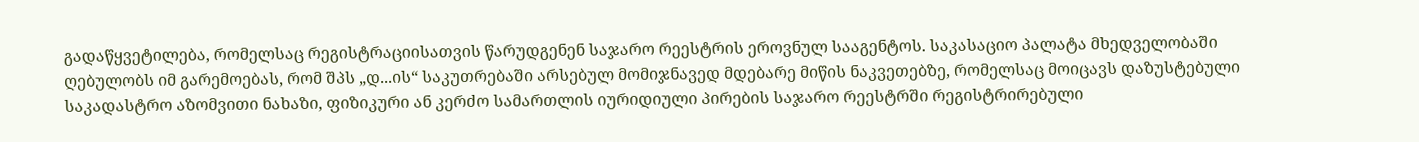გადაწყვეტილება, რომელსაც რეგისტრაციისათვის წარუდგენენ საჯარო რეესტრის ეროვნულ სააგენტოს. საკასაციო პალატა მხედველობაში ღებულობს იმ გარემოებას, რომ შპს „დ...ის“ საკუთრებაში არსებულ მომიჯნავედ მდებარე მიწის ნაკვეთებზე, რომელსაც მოიცავს დაზუსტებული საკადასტრო აზომვითი ნახაზი, ფიზიკური ან კერძო სამართლის იურიდიული პირების საჯარო რეესტრში რეგისტრირებული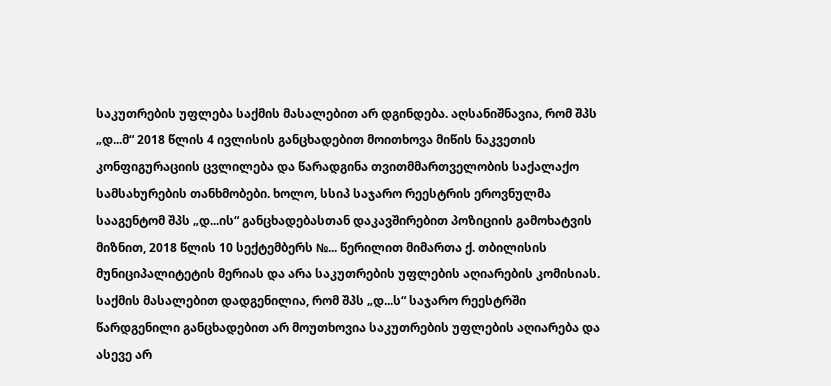საკუთრების უფლება საქმის მასალებით არ დგინდება. აღსანიშნავია, რომ შპს „დ...მ“ 2018 წლის 4 ივლისის განცხადებით მოითხოვა მიწის ნაკვეთის კონფიგურაციის ცვლილება და წარადგინა თვითმმართველობის საქალაქო სამსახურების თანხმობები. ხოლო, სსიპ საჯარო რეესტრის ეროვნულმა სააგენტომ შპს „დ...ის“ განცხადებასთან დაკავშირებით პოზიციის გამოხატვის მიზნით, 2018 წლის 10 სექტემბერს №... წერილით მიმართა ქ. თბილისის მუნიციპალიტეტის მერიას და არა საკუთრების უფლების აღიარების კომისიას. საქმის მასალებით დადგენილია, რომ შპს „დ...ს“ საჯარო რეესტრში წარდგენილი განცხადებით არ მოუთხოვია საკუთრების უფლების აღიარება და ასევე არ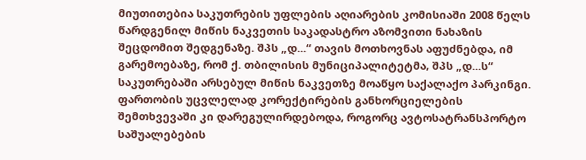მიუთითებია საკუთრების უფლების აღიარების კომისიაში 2008 წელს წარდგენილ მიწის ნაკვეთის საკადასტრო აზომვითი ნახაზის შეცდომით შედგენაზე. შპს „დ...“ თავის მოთხოვნას აფუძნებდა, იმ გარემოებაზე, რომ ქ. თბილისის მუნიციპალიტეტმა, შპს „დ...ს“ საკუთრებაში არსებულ მიწის ნაკვეთზე მოაწყო საქალაქო პარკინგი. ფართობის უცვლელად კორექტირების განხორციელების შემთხვევაში კი დარეგულირდებოდა, როგორც ავტოსატრანსპორტო საშუალებების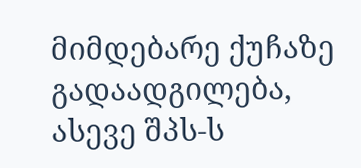მიმდებარე ქუჩაზე გადაადგილება, ასევე შპს-ს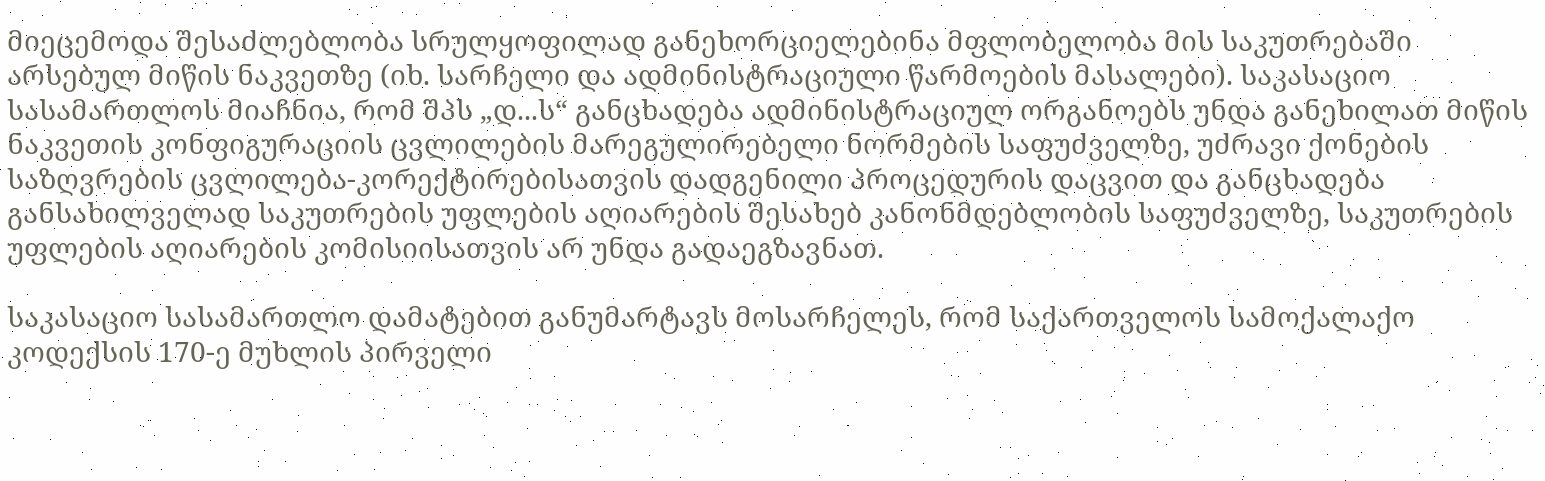მიეცემოდა შესაძლებლობა სრულყოფილად განეხორციელებინა მფლობელობა მის საკუთრებაში არსებულ მიწის ნაკვეთზე (იხ. სარჩელი და ადმინისტრაციული წარმოების მასალები). საკასაციო სასამართლოს მიაჩნია, რომ შპს „დ...ს“ განცხადება ადმინისტრაციულ ორგანოებს უნდა განეხილათ მიწის ნაკვეთის კონფიგურაციის ცვლილების მარეგულირებელი ნორმების საფუძველზე, უძრავი ქონების საზღვრების ცვლილება-კორექტირებისათვის დადგენილი პროცედურის დაცვით და განცხადება განსახილველად საკუთრების უფლების აღიარების შესახებ კანონმდებლობის საფუძველზე, საკუთრების უფლების აღიარების კომისიისათვის არ უნდა გადაეგზავნათ.

საკასაციო სასამართლო დამატებით განუმარტავს მოსარჩელეს, რომ საქართველოს სამოქალაქო კოდექსის 170-ე მუხლის პირველი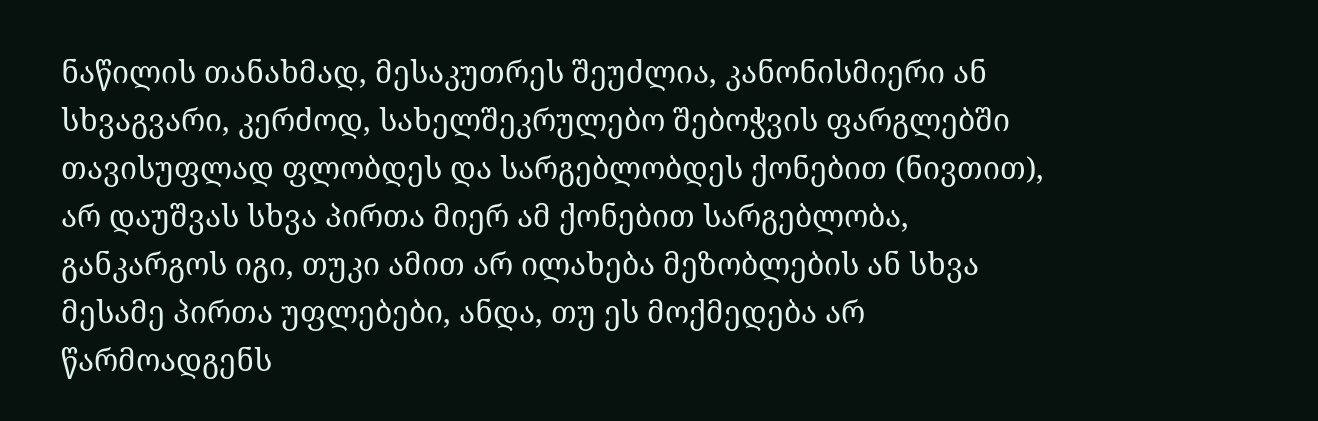ნაწილის თანახმად, მესაკუთრეს შეუძლია, კანონისმიერი ან სხვაგვარი, კერძოდ, სახელშეკრულებო შებოჭვის ფარგლებში თავისუფლად ფლობდეს და სარგებლობდეს ქონებით (ნივთით), არ დაუშვას სხვა პირთა მიერ ამ ქონებით სარგებლობა, განკარგოს იგი, თუკი ამით არ ილახება მეზობლების ან სხვა მესამე პირთა უფლებები, ანდა, თუ ეს მოქმედება არ წარმოადგენს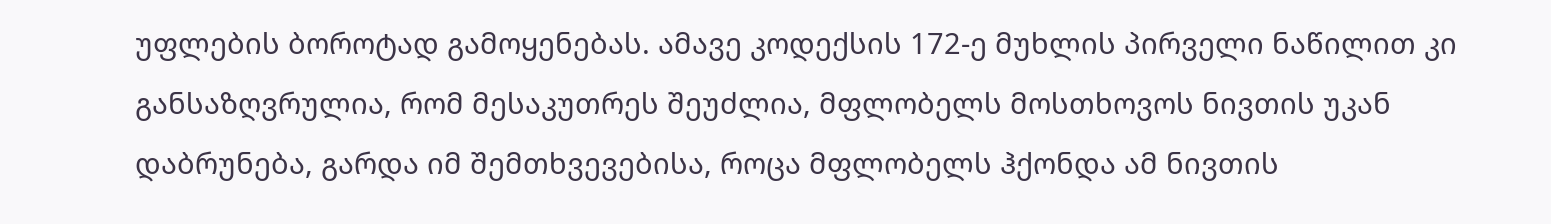უფლების ბოროტად გამოყენებას. ამავე კოდექსის 172-ე მუხლის პირველი ნაწილით კი განსაზღვრულია, რომ მესაკუთრეს შეუძლია, მფლობელს მოსთხოვოს ნივთის უკან დაბრუნება, გარდა იმ შემთხვევებისა, როცა მფლობელს ჰქონდა ამ ნივთის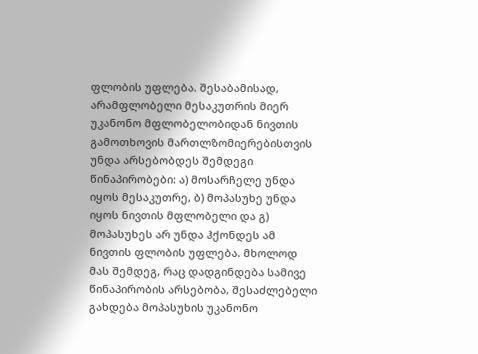ფლობის უფლება. შესაბამისად, არამფლობელი მესაკუთრის მიერ უკანონო მფლობელობიდან ნივთის გამოთხოვის მართლზომიერებისთვის უნდა არსებობდეს შემდეგი წინაპირობები: ა) მოსარჩელე უნდა იყოს მესაკუთრე, ბ) მოპასუხე უნდა იყოს ნივთის მფლობელი და გ) მოპასუხეს არ უნდა ჰქონდეს ამ ნივთის ფლობის უფლება. მხოლოდ მას შემდეგ, რაც დადგინდება სამივე წინაპირობის არსებობა, შესაძლებელი გახდება მოპასუხის უკანონო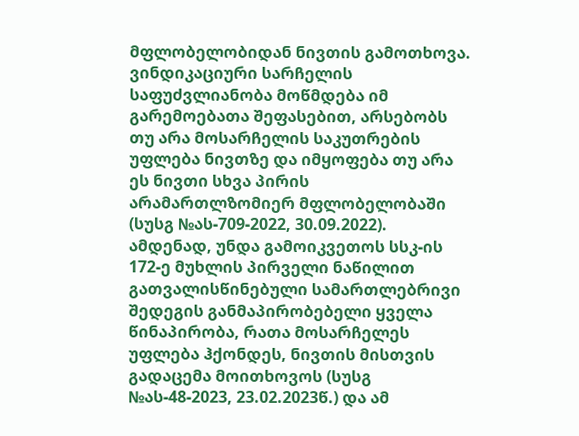მფლობელობიდან ნივთის გამოთხოვა. ვინდიკაციური სარჩელის საფუძვლიანობა მოწმდება იმ გარემოებათა შეფასებით, არსებობს თუ არა მოსარჩელის საკუთრების უფლება ნივთზე და იმყოფება თუ არა ეს ნივთი სხვა პირის არამართლზომიერ მფლობელობაში (სუსგ №ას-709-2022, 30.09.2022). ამდენად, უნდა გამოიკვეთოს სსკ-ის 172-ე მუხლის პირველი ნაწილით გათვალისწინებული სამართლებრივი შედეგის განმაპირობებელი ყველა წინაპირობა, რათა მოსარჩელეს უფლება ჰქონდეს, ნივთის მისთვის გადაცემა მოითხოვოს (სუსგ №ას-48-2023, 23.02.2023წ.) და ამ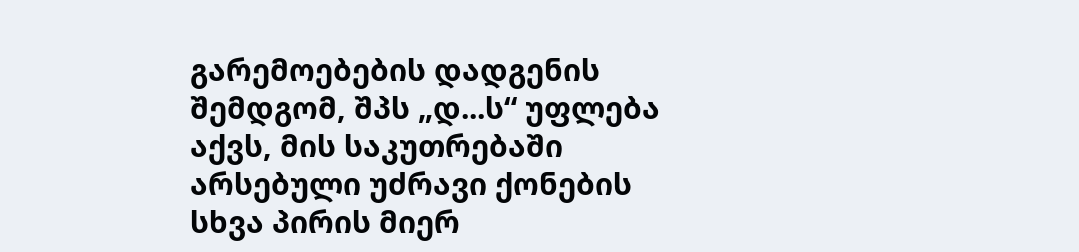გარემოებების დადგენის შემდგომ, შპს „დ...ს“ უფლება აქვს, მის საკუთრებაში არსებული უძრავი ქონების სხვა პირის მიერ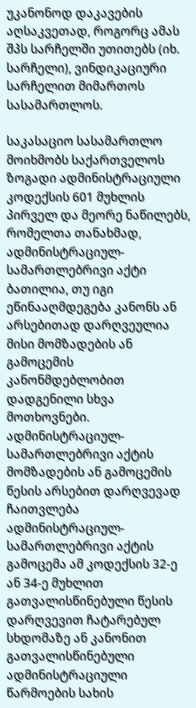უკანონოდ დაკავების აღსაკვეთად, როგორც ამას შპს სარჩელში უთითებს (იხ. სარჩელი), ვინდიკაციური სარჩელით მიმართოს სასამართლოს.

საკასაციო სასამართლო მოიხმობს საქართველოს ზოგადი ადმინისტრაციული კოდექსის 601 მუხლის პირველ და მეორე ნაწილებს, რომელთა თანახმად, ადმინისტრაციულ-სამართლებრივი აქტი ბათილია, თუ იგი ეწინააღმდეგება კანონს ან არსებითად დარღვეულია მისი მომზადების ან გამოცემის კანონმდებლობით დადგენილი სხვა მოთხოვნები. ადმინისტრაციულ-სამართლებრივი აქტის მომზადების ან გამოცემის წესის არსებით დარღვევად ჩაითვლება ადმინისტრაციულ-სამართლებრივი აქტის გამოცემა ამ კოდექსის 32-ე ან 34-ე მუხლით გათვალისწინებული წესის დარღვევით ჩატარებულ სხდომაზე ან კანონით გათვალისწინებული ადმინისტრაციული წარმოების სახის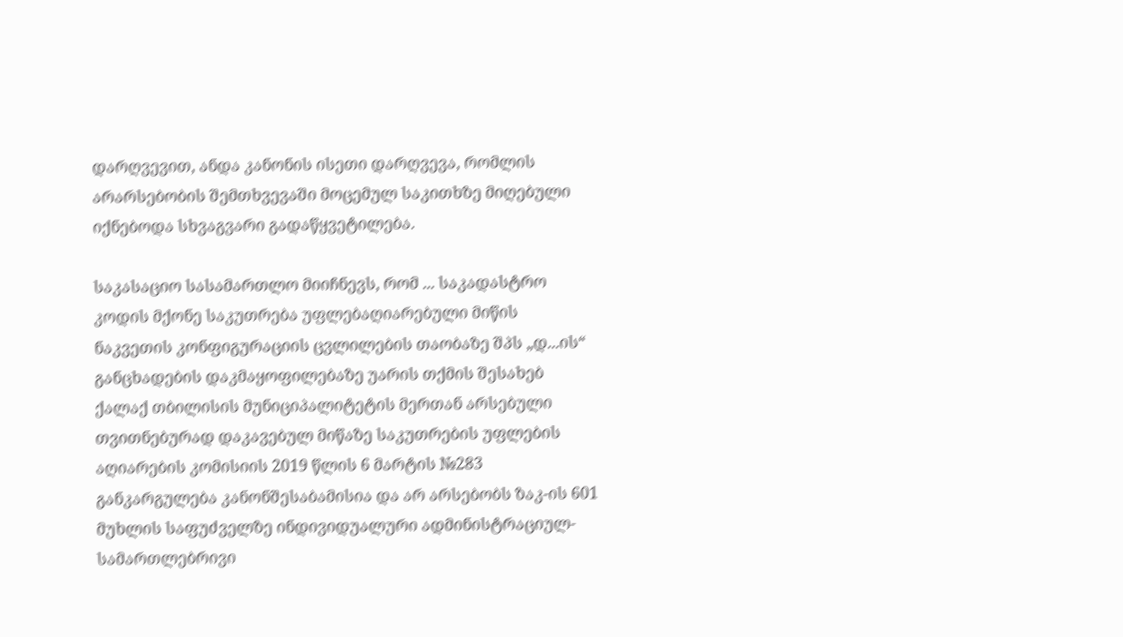დარღვევით, ანდა კანონის ისეთი დარღვევა, რომლის არარსებობის შემთხვევაში მოცემულ საკითხზე მიღებული იქნებოდა სხვაგვარი გადაწყვეტილება.

საკასაციო სასამართლო მიიჩნევს, რომ ... საკადასტრო კოდის მქონე საკუთრება უფლებაღიარებული მიწის ნაკვეთის კონფიგურაციის ცვლილების თაობაზე შპს „დ...ის“ განცხადების დაკმაყოფილებაზე უარის თქმის შესახებ ქალაქ თბილისის მუნიციპალიტეტის მერთან არსებული თვითნებურად დაკავებულ მიწაზე საკუთრების უფლების აღიარების კომისიის 2019 წლის 6 მარტის №283 განკარგულება კანონშესაბამისია და არ არსებობს ზაკ-ის 601 მუხლის საფუძველზე ინდივიდუალური ადმინისტრაციულ-სამართლებრივი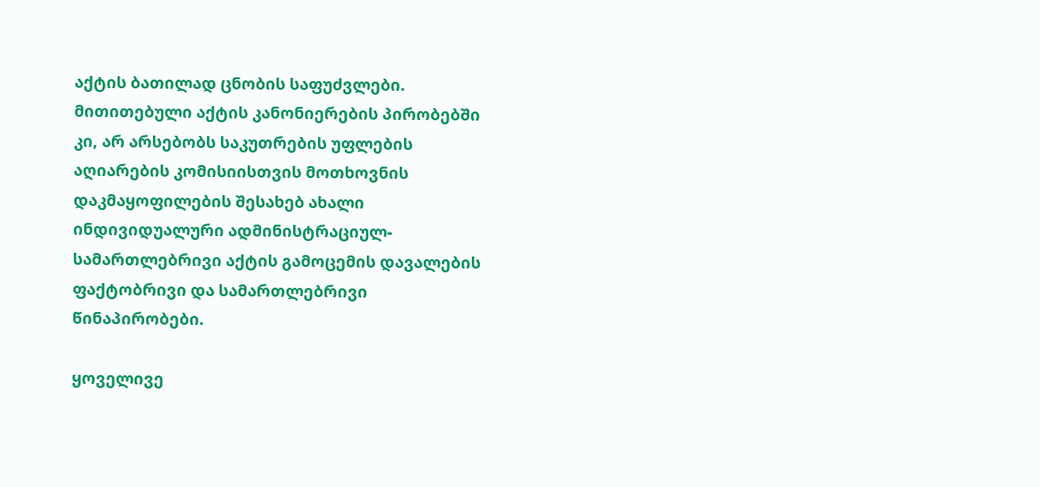აქტის ბათილად ცნობის საფუძვლები. მითითებული აქტის კანონიერების პირობებში კი, არ არსებობს საკუთრების უფლების აღიარების კომისიისთვის მოთხოვნის დაკმაყოფილების შესახებ ახალი ინდივიდუალური ადმინისტრაციულ-სამართლებრივი აქტის გამოცემის დავალების ფაქტობრივი და სამართლებრივი წინაპირობები.

ყოველივე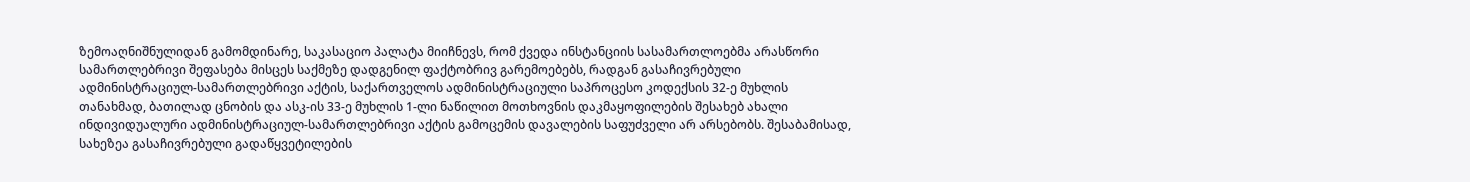ზემოაღნიშნულიდან გამომდინარე, საკასაციო პალატა მიიჩნევს, რომ ქვედა ინსტანციის სასამართლოებმა არასწორი სამართლებრივი შეფასება მისცეს საქმეზე დადგენილ ფაქტობრივ გარემოებებს, რადგან გასაჩივრებული ადმინისტრაციულ-სამართლებრივი აქტის, საქართველოს ადმინისტრაციული საპროცესო კოდექსის 32-ე მუხლის თანახმად, ბათილად ცნობის და ასკ-ის 33-ე მუხლის 1-ლი ნაწილით მოთხოვნის დაკმაყოფილების შესახებ ახალი ინდივიდუალური ადმინისტრაციულ-სამართლებრივი აქტის გამოცემის დავალების საფუძველი არ არსებობს. შესაბამისად, სახეზეა გასაჩივრებული გადაწყვეტილების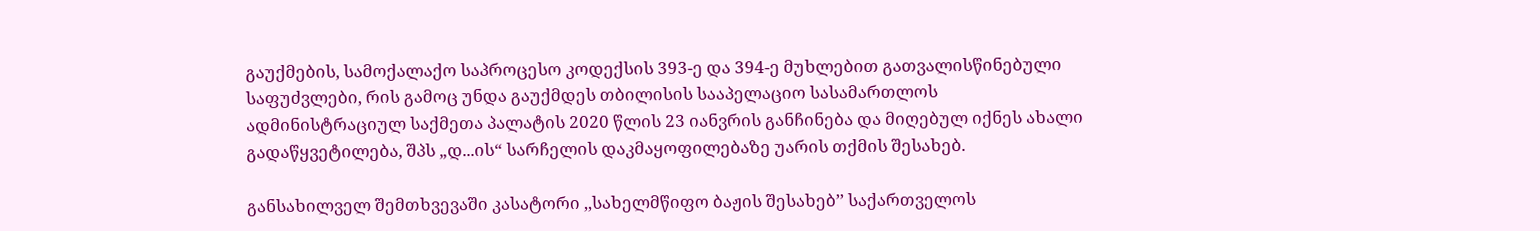გაუქმების, სამოქალაქო საპროცესო კოდექსის 393-ე და 394-ე მუხლებით გათვალისწინებული საფუძვლები, რის გამოც უნდა გაუქმდეს თბილისის სააპელაციო სასამართლოს ადმინისტრაციულ საქმეთა პალატის 2020 წლის 23 იანვრის განჩინება და მიღებულ იქნეს ახალი გადაწყვეტილება, შპს „დ...ის“ სარჩელის დაკმაყოფილებაზე უარის თქმის შესახებ.

განსახილველ შემთხვევაში კასატორი ,,სახელმწიფო ბაჟის შესახებ’’ საქართველოს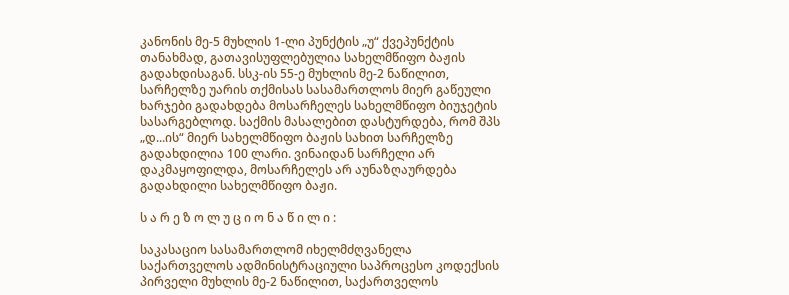კანონის მე-5 მუხლის 1-ლი პუნქტის „უ“ ქვეპუნქტის თანახმად, გათავისუფლებულია სახელმწიფო ბაჟის გადახდისაგან. სსკ-ის 55-ე მუხლის მე-2 ნაწილით, სარჩელზე უარის თქმისას სასამართლოს მიერ გაწეული ხარჯები გადახდება მოსარჩელეს სახელმწიფო ბიუჯეტის სასარგებლოდ. საქმის მასალებით დასტურდება, რომ შპს „დ...ის“ მიერ სახელმწიფო ბაჟის სახით სარჩელზე გადახდილია 100 ლარი. ვინაიდან სარჩელი არ დაკმაყოფილდა, მოსარჩელეს არ აუნაზღაურდება გადახდილი სახელმწიფო ბაჟი.

ს ა რ ე ზ ო ლ უ ც ი ო ნ ა წ ი ლ ი :

საკასაციო სასამართლომ იხელმძღვანელა საქართველოს ადმინისტრაციული საპროცესო კოდექსის პირველი მუხლის მე-2 ნაწილით, საქართველოს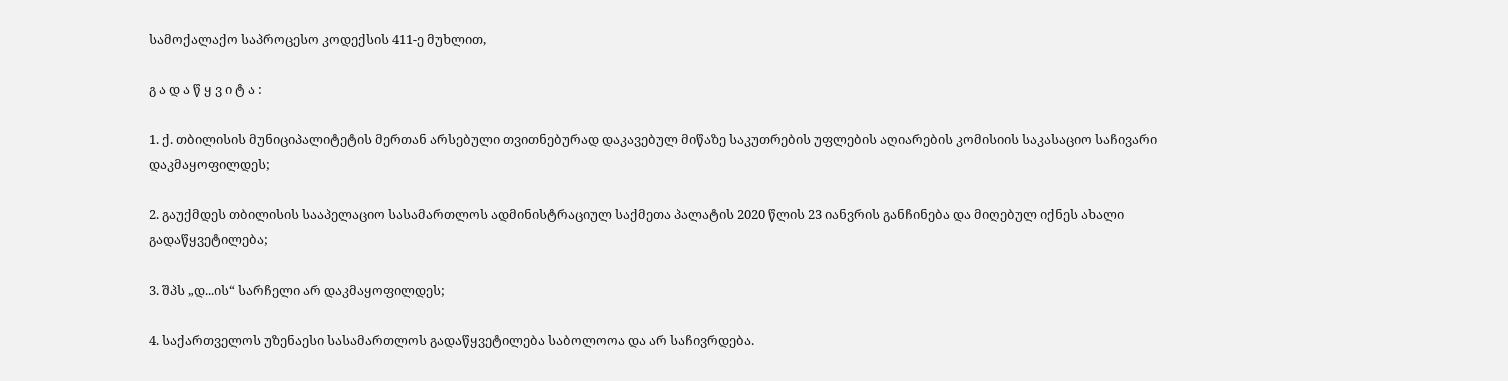სამოქალაქო საპროცესო კოდექსის 411-ე მუხლით,

გ ა დ ა წ ყ ვ ი ტ ა :

1. ქ. თბილისის მუნიციპალიტეტის მერთან არსებული თვითნებურად დაკავებულ მიწაზე საკუთრების უფლების აღიარების კომისიის საკასაციო საჩივარი დაკმაყოფილდეს;

2. გაუქმდეს თბილისის სააპელაციო სასამართლოს ადმინისტრაციულ საქმეთა პალატის 2020 წლის 23 იანვრის განჩინება და მიღებულ იქნეს ახალი გადაწყვეტილება;

3. შპს „დ...ის“ სარჩელი არ დაკმაყოფილდეს;

4. საქართველოს უზენაესი სასამართლოს გადაწყვეტილება საბოლოოა და არ საჩივრდება.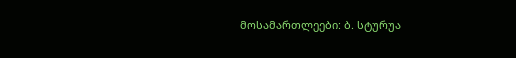მოსამართლეები: ბ. სტურუა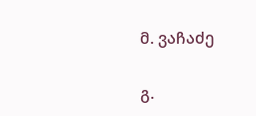მ. ვაჩაძე

გ.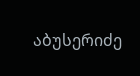აბუსერიძე